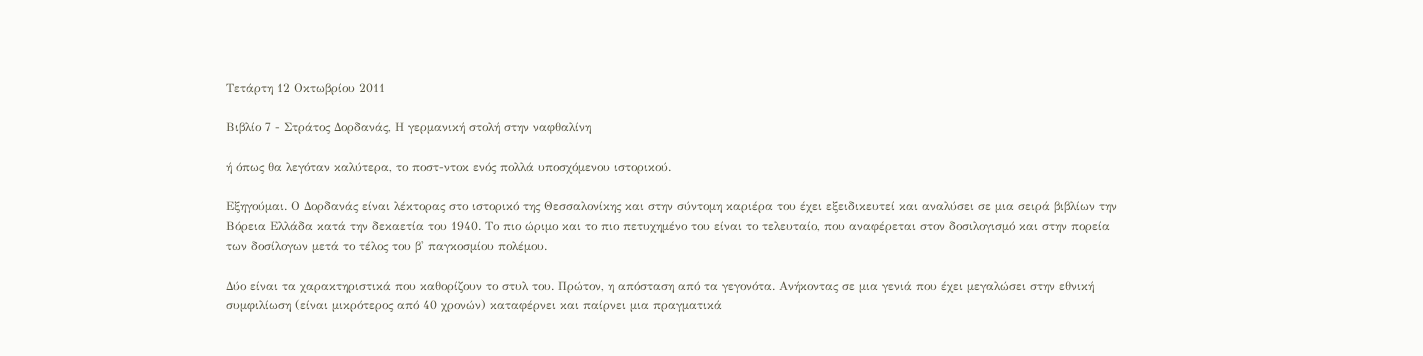Τετάρτη 12 Οκτωβρίου 2011

Βιβλίο 7 - Στράτος Δορδανάς, Η γερμανική στολή στην ναφθαλίνη

ή όπως θα λεγόταν καλύτερα, το ποστ-ντοκ ενός πολλά υποσχόμενου ιστορικού.

Εξηγούμαι. Ο Δορδανάς είναι λέκτορας στο ιστορικό της Θεσσαλονίκης και στην σύντομη καριέρα του έχει εξειδικευτεί και αναλύσει σε μια σειρά βιβλίων την Βόρεια Ελλάδα κατά την δεκαετία του 1940. Το πιο ώριμο και το πιο πετυχημένο του είναι το τελευταίο, που αναφέρεται στον δοσιλογισμό και στην πορεία των δοσίλογων μετά το τέλος του β' παγκοσμίου πολέμου.

Δύο είναι τα χαρακτηριστικά που καθορίζουν το στυλ του. Πρώτον, η απόσταση από τα γεγονότα. Ανήκοντας σε μια γενιά που έχει μεγαλώσει στην εθνική συμφιλίωση (είναι μικρότερος από 40 χρονών) καταφέρνει και παίρνει μια πραγματικά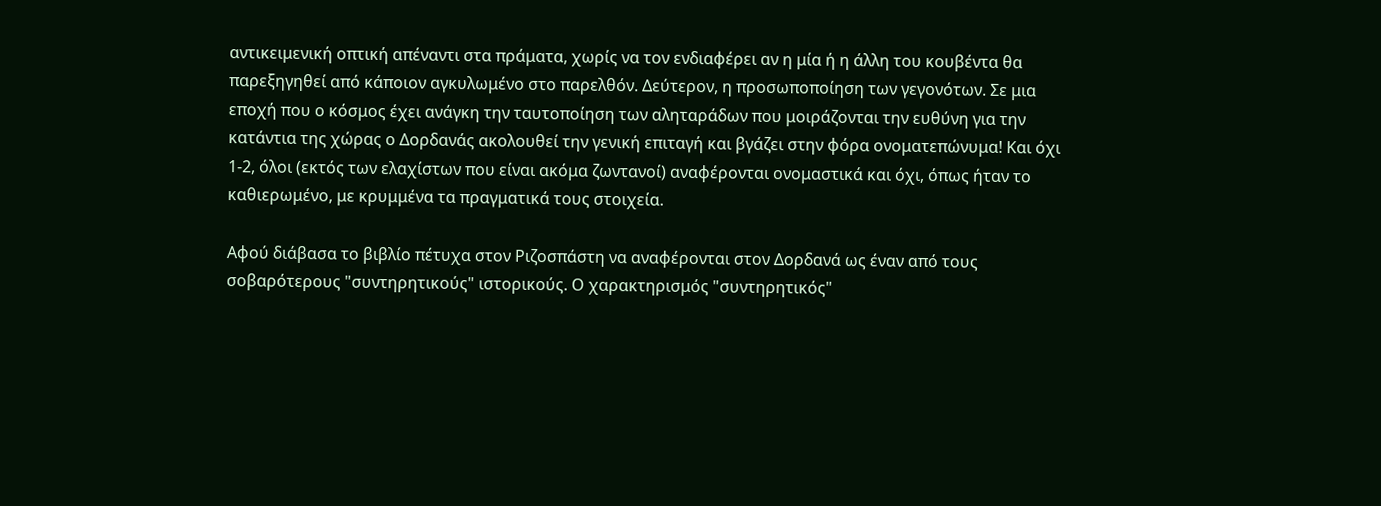αντικειμενική οπτική απέναντι στα πράματα, χωρίς να τον ενδιαφέρει αν η μία ή η άλλη του κουβέντα θα παρεξηγηθεί από κάποιον αγκυλωμένο στο παρελθόν. Δεύτερον, η προσωποποίηση των γεγονότων. Σε μια εποχή που ο κόσμος έχει ανάγκη την ταυτοποίηση των αληταράδων που μοιράζονται την ευθύνη για την κατάντια της χώρας ο Δορδανάς ακολουθεί την γενική επιταγή και βγάζει στην φόρα ονοματεπώνυμα! Και όχι 1-2, όλοι (εκτός των ελαχίστων που είναι ακόμα ζωντανοί) αναφέρονται ονομαστικά και όχι, όπως ήταν το καθιερωμένο, με κρυμμένα τα πραγματικά τους στοιχεία.

Αφού διάβασα το βιβλίο πέτυχα στον Ριζοσπάστη να αναφέρονται στον Δορδανά ως έναν από τους σοβαρότερους "συντηρητικούς" ιστορικούς. Ο χαρακτηρισμός "συντηρητικός"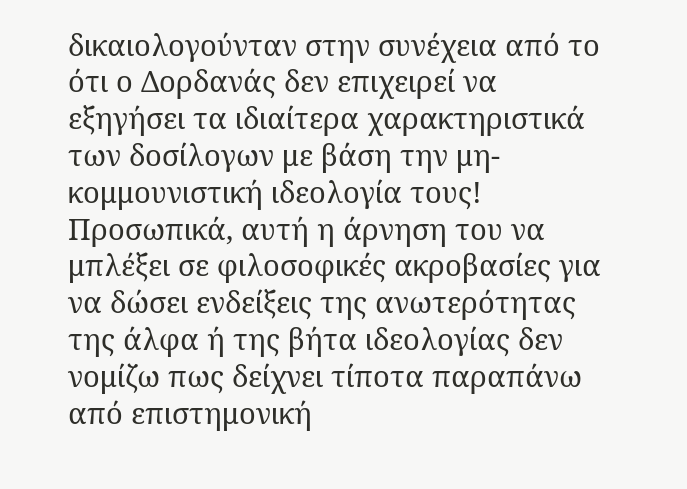δικαιολογούνταν στην συνέχεια από το ότι ο Δορδανάς δεν επιχειρεί να εξηγήσει τα ιδιαίτερα χαρακτηριστικά των δοσίλογων με βάση την μη-κομμουνιστική ιδεολογία τους! Προσωπικά, αυτή η άρνηση του να μπλέξει σε φιλοσοφικές ακροβασίες για να δώσει ενδείξεις της ανωτερότητας της άλφα ή της βήτα ιδεολογίας δεν νομίζω πως δείχνει τίποτα παραπάνω από επιστημονική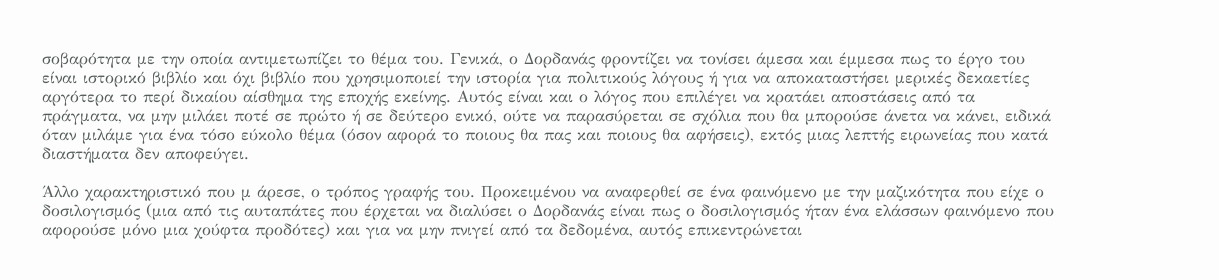σοβαρότητα με την οποία αντιμετωπίζει το θέμα του. Γενικά, ο Δορδανάς φροντίζει να τονίσει άμεσα και έμμεσα πως το έργο του είναι ιστορικό βιβλίο και όχι βιβλίο που χρησιμοποιεί την ιστορία για πολιτικούς λόγους ή για να αποκαταστήσει μερικές δεκαετίες αργότερα το περί δικαίου αίσθημα της εποχής εκείνης. Αυτός είναι και ο λόγος που επιλέγει να κρατάει αποστάσεις από τα πράγματα, να μην μιλάει ποτέ σε πρώτο ή σε δεύτερο ενικό, ούτε να παρασύρεται σε σχόλια που θα μπορούσε άνετα να κάνει, ειδικά όταν μιλάμε για ένα τόσο εύκολο θέμα (όσον αφορά το ποιους θα πας και ποιους θα αφήσεις), εκτός μιας λεπτής ειρωνείας που κατά διαστήματα δεν αποφεύγει.

Άλλο χαρακτηριστικό που μ άρεσε, ο τρόπος γραφής του. Προκειμένου να αναφερθεί σε ένα φαινόμενο με την μαζικότητα που είχε ο δοσιλογισμός (μια από τις αυταπάτες που έρχεται να διαλύσει ο Δορδανάς είναι πως ο δοσιλογισμός ήταν ένα ελάσσων φαινόμενο που αφορούσε μόνο μια χούφτα προδότες) και για να μην πνιγεί από τα δεδομένα, αυτός επικεντρώνεται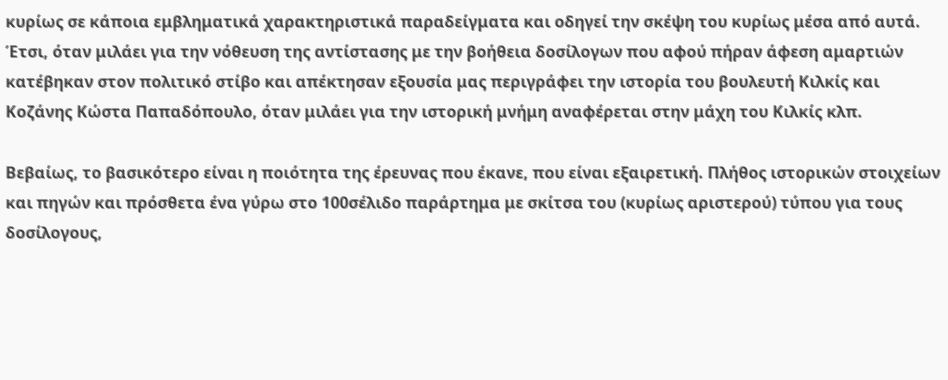κυρίως σε κάποια εμβληματικά χαρακτηριστικά παραδείγματα και οδηγεί την σκέψη του κυρίως μέσα από αυτά. Έτσι, όταν μιλάει για την νόθευση της αντίστασης με την βοήθεια δοσίλογων που αφού πήραν άφεση αμαρτιών κατέβηκαν στον πολιτικό στίβο και απέκτησαν εξουσία μας περιγράφει την ιστορία του βουλευτή Κιλκίς και Κοζάνης Κώστα Παπαδόπουλο, όταν μιλάει για την ιστορική μνήμη αναφέρεται στην μάχη του Κιλκίς κλπ.

Βεβαίως, το βασικότερο είναι η ποιότητα της έρευνας που έκανε, που είναι εξαιρετική. Πλήθος ιστορικών στοιχείων και πηγών και πρόσθετα ένα γύρω στο 100σέλιδο παράρτημα με σκίτσα του (κυρίως αριστερού) τύπου για τους δοσίλογους,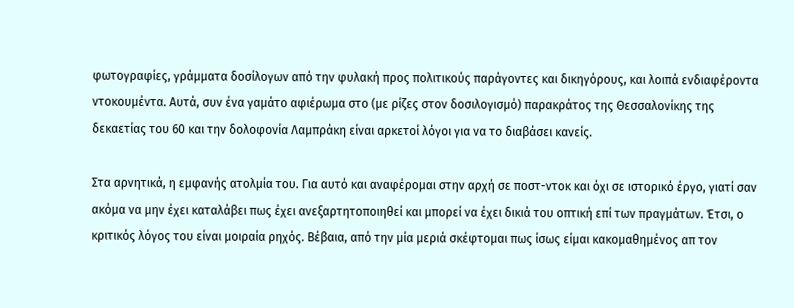φωτογραφίες, γράμματα δοσίλογων από την φυλακή προς πολιτικούς παράγοντες και δικηγόρους, και λοιπά ενδιαφέροντα ντοκουμέντα. Αυτά, συν ένα γαμάτο αφιέρωμα στο (με ρίζες στον δοσιλογισμό) παρακράτος της Θεσσαλονίκης της δεκαετίας του 60 και την δολοφονία Λαμπράκη είναι αρκετοί λόγοι για να το διαβάσει κανείς.

Στα αρνητικά, η εμφανής ατολμία του. Για αυτό και αναφέρομαι στην αρχή σε ποστ-ντοκ και όχι σε ιστορικό έργο, γιατί σαν ακόμα να μην έχει καταλάβει πως έχει ανεξαρτητοποιηθεί και μπορεί να έχει δικιά του οπτική επί των πραγμάτων. Έτσι, ο κριτικός λόγος του είναι μοιραία ρηχός. Βέβαια, από την μία μεριά σκέφτομαι πως ίσως είμαι κακομαθημένος απ τον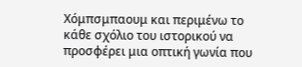Χόμπσμπαουμ και περιμένω το κάθε σχόλιο του ιστορικού να προσφέρει μια οπτική γωνία που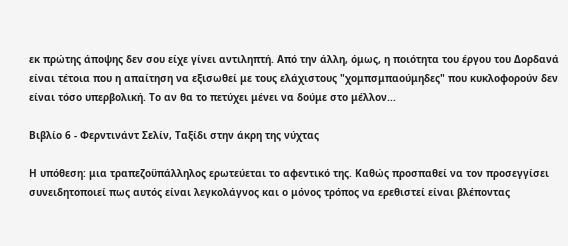εκ πρώτης άποψης δεν σου είχε γίνει αντιληπτή. Από την άλλη, όμως, η ποιότητα του έργου του Δορδανά είναι τέτοια που η απαίτηση να εξισωθεί με τους ελάχιστους "χομπσμπαούμηδες" που κυκλοφορούν δεν είναι τόσο υπερβολική. Το αν θα το πετύχει μένει να δούμε στο μέλλον...

Βιβλίο 6 - Φερντινάντ Σελίν, Ταξίδι στην άκρη της νύχτας

Η υπόθεση: μια τραπεζοϋπάλληλος ερωτεύεται το αφεντικό της. Καθώς προσπαθεί να τον προσεγγίσει συνειδητοποιεί πως αυτός είναι λεγκολάγνος και ο μόνος τρόπος να ερεθιστεί είναι βλέποντας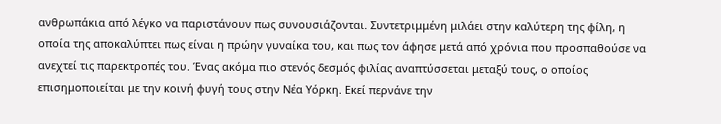ανθρωπάκια από λέγκο να παριστάνουν πως συνουσιάζονται. Συντετριμμένη μιλάει στην καλύτερη της φίλη, η οποία της αποκαλύπτει πως είναι η πρώην γυναίκα του, και πως τον άφησε μετά από χρόνια που προσπαθούσε να ανεχτεί τις παρεκτροπές του. Ένας ακόμα πιο στενός δεσμός φιλίας αναπτύσσεται μεταξύ τους, ο οποίος επισημοποιείται με την κοινή φυγή τους στην Νέα Υόρκη. Εκεί περνάνε την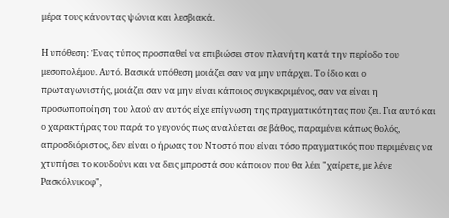μέρα τους κάνοντας ψώνια και λεσβιακά.

Η υπόθεση: Ένας τύπος προσπαθεί να επιβιώσει στον πλανήτη κατά την περίοδο του μεσοπολέμου. Αυτό. Βασικά υπόθεση μοιάζει σαν να μην υπάρχει. Το ίδιο και ο πρωταγωνιστής, μοιάζει σαν να μην είναι κάποιος συγκεκριμένος, σαν να είναι η προσωποποίηση του λαού αν αυτός είχε επίγνωση της πραγματικότητας που ζει. Για αυτό και ο χαρακτήρας του παρά το γεγονός πως αναλύεται σε βάθος, παραμένει κάπως θολός, απροσδιόριστος, δεν είναι ο ήρωας του Ντοστό που είναι τόσο πραγματικός που περιμένεις να χτυπήσει το κουδούνι και να δεις μπροστά σου κάποιον που θα λέει "χαίρετε, με λένε Ρασκόλνικοφ",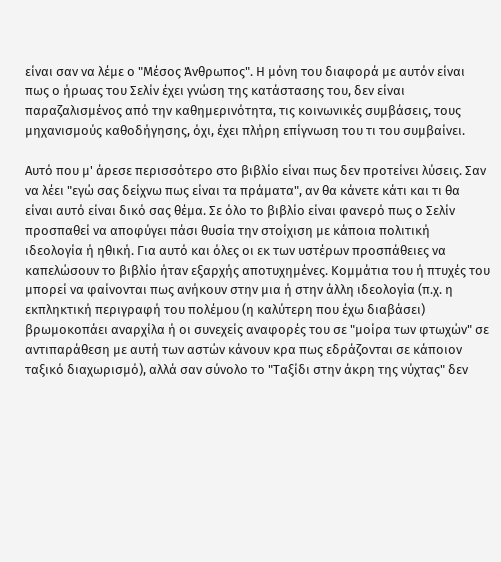είναι σαν να λέμε ο "Μέσος Άνθρωπος". Η μόνη του διαφορά με αυτόν είναι πως ο ήρωας του Σελίν έχει γνώση της κατάστασης του, δεν είναι παραζαλισμένος από την καθημερινότητα, τις κοινωνικές συμβάσεις, τους μηχανισμούς καθοδήγησης, όχι, έχει πλήρη επίγνωση του τι του συμβαίνει.

Αυτό που μ' άρεσε περισσότερο στο βιβλίο είναι πως δεν προτείνει λύσεις. Σαν να λέει "εγώ σας δείχνω πως είναι τα πράματα", αν θα κάνετε κάτι και τι θα είναι αυτό είναι δικό σας θέμα. Σε όλο το βιβλίο είναι φανερό πως ο Σελίν προσπαθεί να αποφύγει πάσι θυσία την στοίχιση με κάποια πολιτική ιδεολογία ή ηθική. Για αυτό και όλες οι εκ των υστέρων προσπάθειες να καπελώσουν το βιβλίο ήταν εξαρχής αποτυχημένες. Κομμάτια του ή πτυχές του μπορεί να φαίνονται πως ανήκουν στην μια ή στην άλλη ιδεολογία (π.χ. η εκπληκτική περιγραφή του πολέμου (η καλύτερη που έχω διαβάσει) βρωμοκοπάει αναρχίλα ή οι συνεχείς αναφορές του σε "μοίρα των φτωχών" σε αντιπαράθεση με αυτή των αστών κάνουν κρα πως εδράζονται σε κάποιον ταξικό διαχωρισμό), αλλά σαν σύνολο το "Ταξίδι στην άκρη της νύχτας" δεν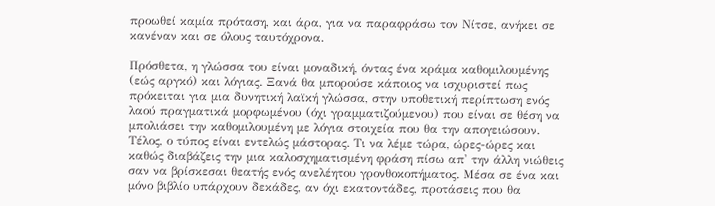προωθεί καμία πρόταση, και άρα, για να παραφράσω τον Νίτσε, ανήκει σε κανέναν και σε όλους ταυτόχρονα.

Πρόσθετα, η γλώσσα του είναι μοναδική, όντας ένα κράμα καθομιλουμένης (εώς αργκό) και λόγιας. Ξανά θα μπορούσε κάποιος να ισχυριστεί πως πρόκειται για μια δυνητική λαϊκή γλώσσα, στην υποθετική περίπτωση ενός λαού πραγματικά μορφωμένου (όχι γραμματιζούμενου) που είναι σε θέση να μπολιάσει την καθομιλουμένη με λόγια στοιχεία που θα την απογειώσουν. Τέλος, ο τύπος είναι εντελώς μάστορας. Τι να λέμε τώρα, ώρες-ώρες και καθώς διαβάζεις την μια καλοσχηματισμένη φράση πίσω απ' την άλλη νιώθεις σαν να βρίσκεσαι θεατής ενός ανελέητου γρονθοκοπήματος. Μέσα σε ένα και μόνο βιβλίο υπάρχουν δεκάδες, αν όχι εκατοντάδες, προτάσεις που θα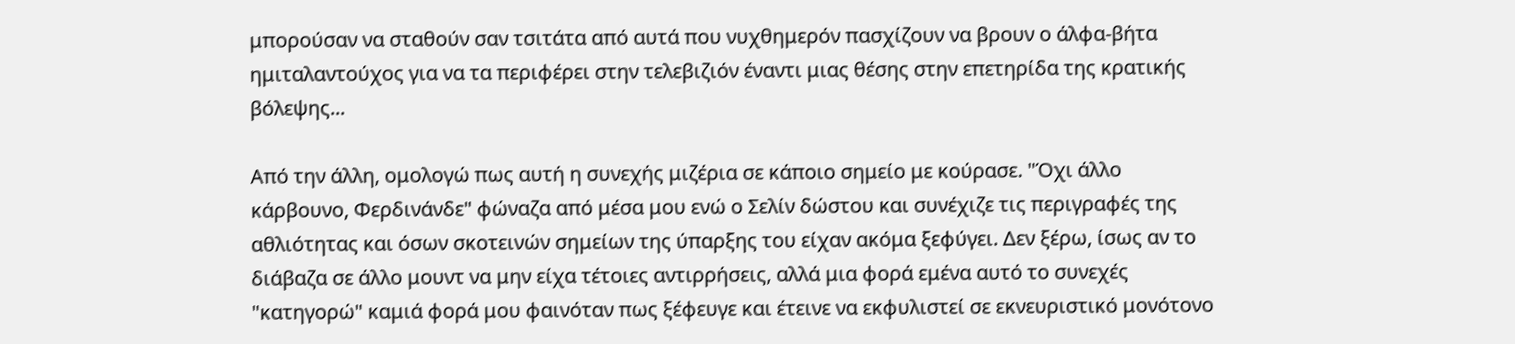μπορούσαν να σταθούν σαν τσιτάτα από αυτά που νυχθημερόν πασχίζουν να βρουν ο άλφα-βήτα ημιταλαντούχος για να τα περιφέρει στην τελεβιζιόν έναντι μιας θέσης στην επετηρίδα της κρατικής βόλεψης...

Από την άλλη, ομολογώ πως αυτή η συνεχής μιζέρια σε κάποιο σημείο με κούρασε. "Όχι άλλο κάρβουνο, Φερδινάνδε" φώναζα από μέσα μου ενώ ο Σελίν δώστου και συνέχιζε τις περιγραφές της αθλιότητας και όσων σκοτεινών σημείων της ύπαρξης του είχαν ακόμα ξεφύγει. Δεν ξέρω, ίσως αν το διάβαζα σε άλλο μουντ να μην είχα τέτοιες αντιρρήσεις, αλλά μια φορά εμένα αυτό το συνεχές "κατηγορώ" καμιά φορά μου φαινόταν πως ξέφευγε και έτεινε να εκφυλιστεί σε εκνευριστικό μονότονο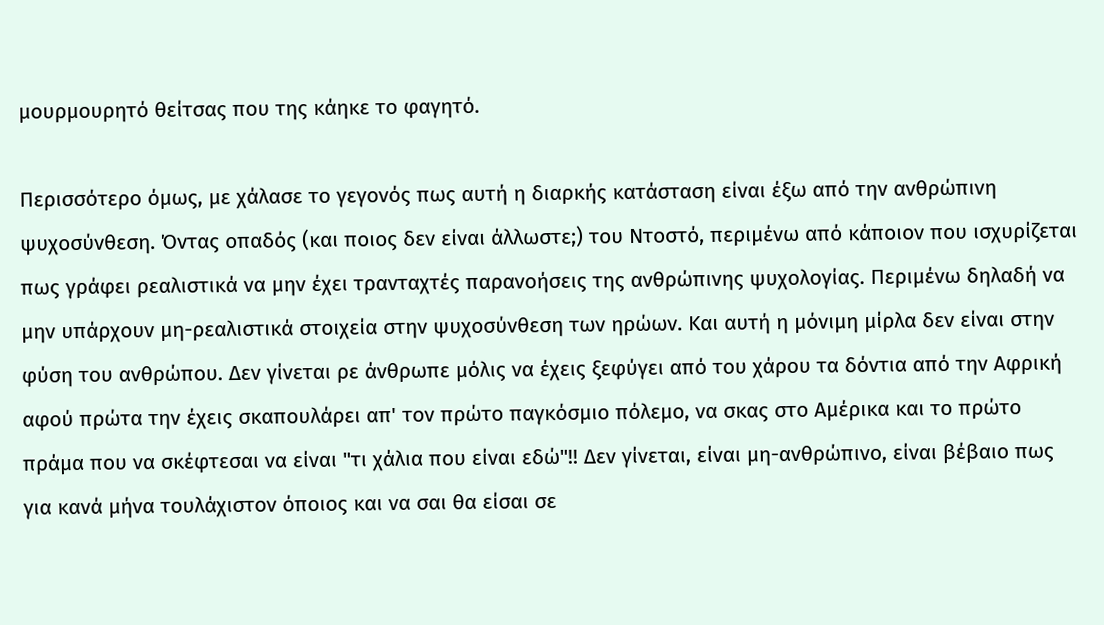μουρμουρητό θείτσας που της κάηκε το φαγητό.

Περισσότερο όμως, με χάλασε το γεγονός πως αυτή η διαρκής κατάσταση είναι έξω από την ανθρώπινη ψυχοσύνθεση. Όντας οπαδός (και ποιος δεν είναι άλλωστε;) του Ντοστό, περιμένω από κάποιον που ισχυρίζεται πως γράφει ρεαλιστικά να μην έχει τρανταχτές παρανοήσεις της ανθρώπινης ψυχολογίας. Περιμένω δηλαδή να μην υπάρχουν μη-ρεαλιστικά στοιχεία στην ψυχοσύνθεση των ηρώων. Και αυτή η μόνιμη μίρλα δεν είναι στην φύση του ανθρώπου. Δεν γίνεται ρε άνθρωπε μόλις να έχεις ξεφύγει από του χάρου τα δόντια από την Αφρική αφού πρώτα την έχεις σκαπουλάρει απ' τον πρώτο παγκόσμιο πόλεμο, να σκας στο Αμέρικα και το πρώτο πράμα που να σκέφτεσαι να είναι "τι χάλια που είναι εδώ"!! Δεν γίνεται, είναι μη-ανθρώπινο, είναι βέβαιο πως για κανά μήνα τουλάχιστον όποιος και να σαι θα είσαι σε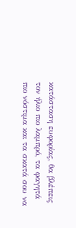κατάσταση ευφορίας, θα βλέπεις τον ήλιο πιο λαμπρό, τα φαγητά πιο νόστιμα και τα σκατά σου να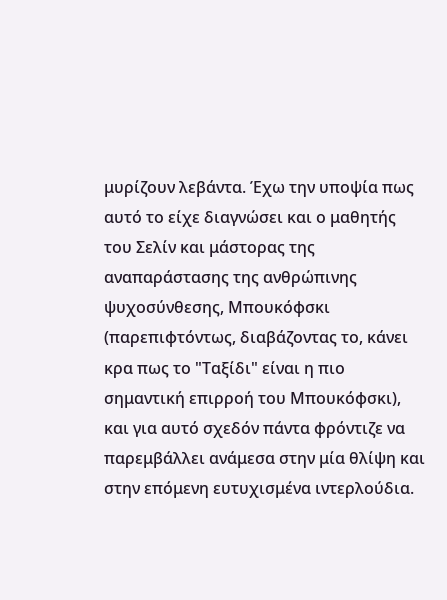μυρίζουν λεβάντα. Έχω την υποψία πως αυτό το είχε διαγνώσει και ο μαθητής του Σελίν και μάστορας της αναπαράστασης της ανθρώπινης ψυχοσύνθεσης, Μπουκόφσκι (παρεπιφτόντως, διαβάζοντας το, κάνει κρα πως το "Ταξίδι" είναι η πιο σημαντική επιρροή του Μπουκόφσκι), και για αυτό σχεδόν πάντα φρόντιζε να παρεμβάλλει ανάμεσα στην μία θλίψη και στην επόμενη ευτυχισμένα ιντερλούδια.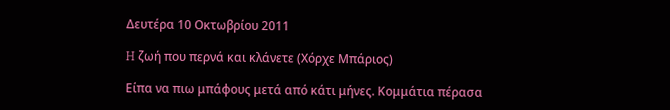Δευτέρα 10 Οκτωβρίου 2011

H ζωή που περνά και κλάνετε (Χόρχε Μπάριος)

Είπα να πιω μπάφους μετά από κάτι μήνες. Κομμάτια πέρασα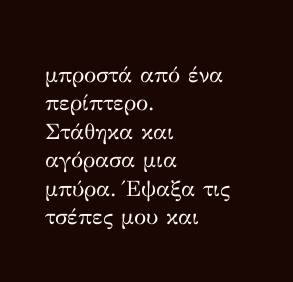μπροστά από ένα περίπτερο. Στάθηκα και αγόρασα μια μπύρα. Έψαξα τις τσέπες μου και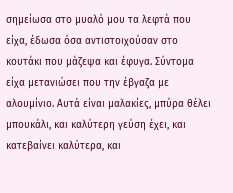σημείωσα στο μυαλό μου τα λεφτά που είχα, έδωσα όσα αντιστοιχούσαν στο κουτάκι που μάζεψα και έφυγα. Σύντομα είχα μετανιώσει που την έβγαζα με αλουμίνιο. Αυτά είναι μαλακίες, μπύρα θέλει μπουκάλι, και καλύτερη γεύση έχει, και κατεβαίνει καλύτερα, και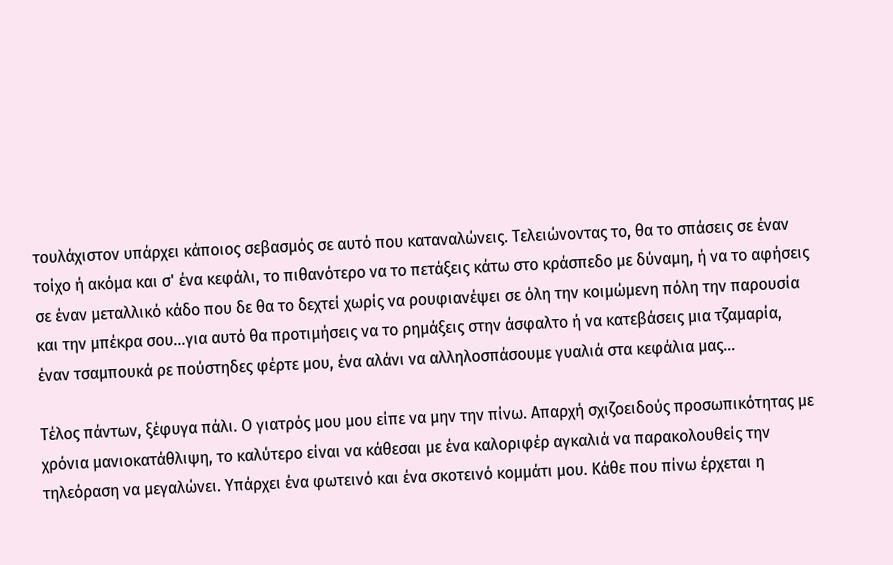τουλάχιστον υπάρχει κάποιος σεβασμός σε αυτό που καταναλώνεις. Τελειώνοντας το, θα το σπάσεις σε έναν τοίχο ή ακόμα και σ' ένα κεφάλι, το πιθανότερο να το πετάξεις κάτω στο κράσπεδο με δύναμη, ή να το αφήσεις σε έναν μεταλλικό κάδο που δε θα το δεχτεί χωρίς να ρουφιανέψει σε όλη την κοιμώμενη πόλη την παρουσία και την μπέκρα σου...για αυτό θα προτιμήσεις να το ρημάξεις στην άσφαλτο ή να κατεβάσεις μια τζαμαρία, έναν τσαμπουκά ρε πούστηδες φέρτε μου, ένα αλάνι να αλληλοσπάσουμε γυαλιά στα κεφάλια μας...

Τέλος πάντων, ξέφυγα πάλι. Ο γιατρός μου μου είπε να μην την πίνω. Απαρχή σχιζοειδούς προσωπικότητας με χρόνια μανιοκατάθλιψη, το καλύτερο είναι να κάθεσαι με ένα καλοριφέρ αγκαλιά να παρακολουθείς την τηλεόραση να μεγαλώνει. Υπάρχει ένα φωτεινό και ένα σκοτεινό κομμάτι μου. Κάθε που πίνω έρχεται η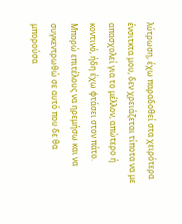λύτρωση, έχω παραδοθεί στα χειρότερα ένσιτκτα μου, δεν χρειάζεται τίποτα να με απασχολεί για το μέλλον, απώτερο ή κοντινό, ήδη έχω φτάσει στον πάτο. Μπορώ επιτέλους να ηρεμήσω και να συγκεντρωθώ σε αυτό που δε θα μπορούσα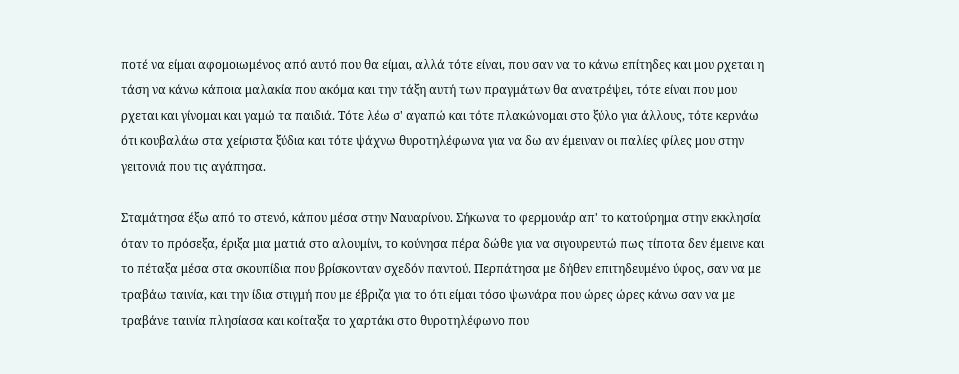ποτέ να είμαι αφομοιωμένος από αυτό που θα είμαι, αλλά τότε είναι, που σαν να το κάνω επίτηδες και μου ρχεται η τάση να κάνω κάποια μαλακία που ακόμα και την τάξη αυτή των πραγμάτων θα ανατρέψει, τότε είναι που μου ρχεται και γίνομαι και γαμώ τα παιδιά. Τότε λέω σ' αγαπώ και τότε πλακώνομαι στο ξύλο για άλλους, τότε κερνάω ότι κουβαλάω στα χείριστα ξύδια και τότε ψάχνω θυροτηλέφωνα για να δω αν έμειναν οι παλίες φίλες μου στην γειτονιά που τις αγάπησα.

Σταμάτησα έξω από το στενό, κάπου μέσα στην Ναυαρίνου. Σήκωνα το φερμουάρ απ' το κατούρημα στην εκκλησία όταν το πρόσεξα, έριξα μια ματιά στο αλουμίνι, το κούνησα πέρα δώθε για να σιγουρευτώ πως τίποτα δεν έμεινε και το πέταξα μέσα στα σκουπίδια που βρίσκονταν σχεδόν παντού. Περπάτησα με δήθεν επιτηδευμένο ύφος, σαν να με τραβάω ταινία, και την ίδια στιγμή που με έβριζα για το ότι είμαι τόσο ψωνάρα που ώρες ώρες κάνω σαν να με τραβάνε ταινία πλησίασα και κοίταξα το χαρτάκι στο θυροτηλέφωνο που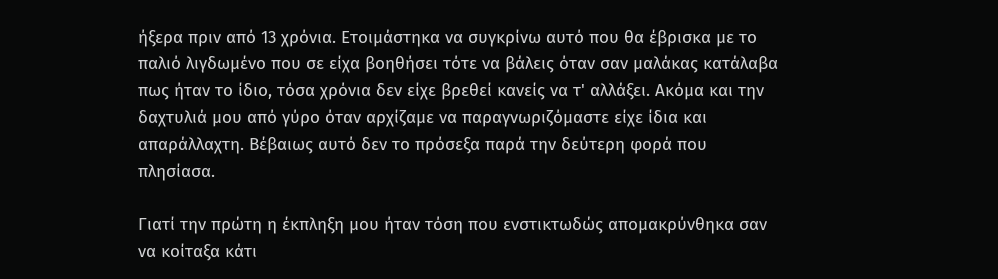ήξερα πριν από 13 χρόνια. Ετοιμάστηκα να συγκρίνω αυτό που θα έβρισκα με το παλιό λιγδωμένο που σε είχα βοηθήσει τότε να βάλεις όταν σαν μαλάκας κατάλαβα πως ήταν το ίδιο, τόσα χρόνια δεν είχε βρεθεί κανείς να τ' αλλάξει. Ακόμα και την δαχτυλιά μου από γύρο όταν αρχίζαμε να παραγνωριζόμαστε είχε ίδια και απαράλλαχτη. Βέβαιως αυτό δεν το πρόσεξα παρά την δεύτερη φορά που πλησίασα.

Γιατί την πρώτη η έκπληξη μου ήταν τόση που ενστικτωδώς απομακρύνθηκα σαν να κοίταξα κάτι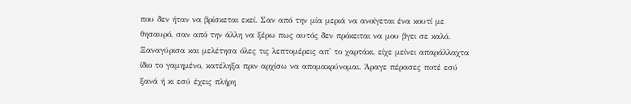που δεν ήταν να βρίσκεται εκεί. Σαν από την μία μεριά να ανοίγεται ένα κουτί με θησαυρό, σαν από την άλλη να ξέρω πως αυτός δεν πρόκειται να μου βγει σε καλό. Ξαναγύρισα και μελέτησα όλες τις λεπτομέρεις απ' το χαρτάκι, είχε μείνει απαράλλαχτα ίδιο το γαμημένο, κατέληξα πριν αρχίσω να απομακρύνομαι. Άραγε πέρασες ποτέ εσύ ξανά ή κι εσύ έχεις πλήρη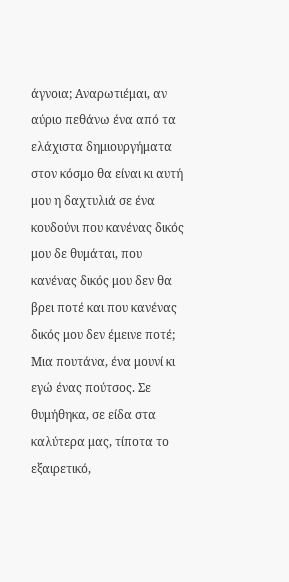άγνοια; Αναρωτιέμαι, αν αύριο πεθάνω ένα από τα ελάχιστα δημιουργήματα στον κόσμο θα είναι κι αυτή μου η δαχτυλιά σε ένα κουδούνι που κανένας δικός μου δε θυμάται, που κανένας δικός μου δεν θα βρει ποτέ και που κανένας δικός μου δεν έμεινε ποτέ; Μια πουτάνα, ένα μουνί κι εγώ ένας πούτσος. Σε θυμήθηκα, σε είδα στα καλύτερα μας, τίποτα το εξαιρετικό,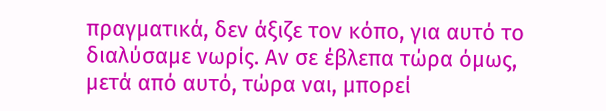πραγματικά, δεν άξιζε τον κόπο, για αυτό το διαλύσαμε νωρίς. Αν σε έβλεπα τώρα όμως, μετά από αυτό, τώρα ναι, μπορεί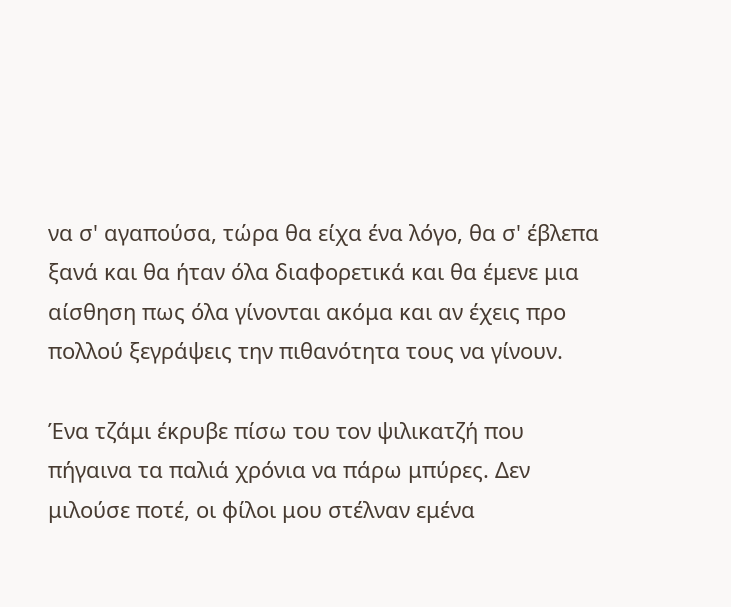να σ' αγαπούσα, τώρα θα είχα ένα λόγο, θα σ' έβλεπα ξανά και θα ήταν όλα διαφορετικά και θα έμενε μια αίσθηση πως όλα γίνονται ακόμα και αν έχεις προ πολλού ξεγράψεις την πιθανότητα τους να γίνουν.

Ένα τζάμι έκρυβε πίσω του τον ψιλικατζή που πήγαινα τα παλιά χρόνια να πάρω μπύρες. Δεν μιλούσε ποτέ, οι φίλοι μου στέλναν εμένα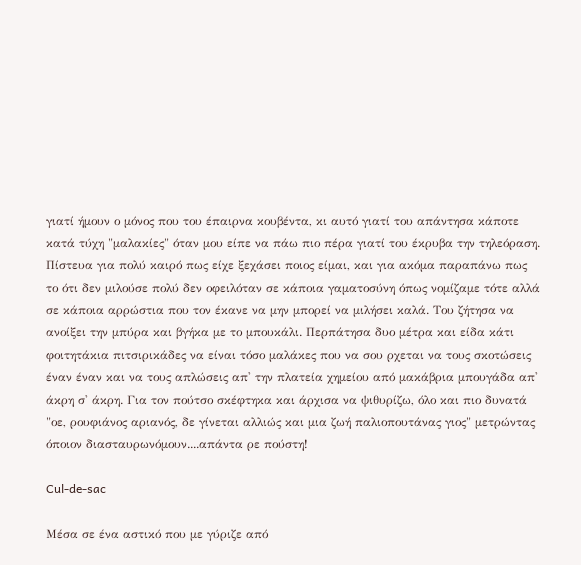γιατί ήμουν ο μόνος που του έπαιρνα κουβέντα, κι αυτό γιατί του απάντησα κάποτε κατά τύχη "μαλακίες" όταν μου είπε να πάω πιο πέρα γιατί του έκρυβα την τηλεόραση. Πίστευα για πολύ καιρό πως είχε ξεχάσει ποιος είμαι, και για ακόμα παραπάνω πως το ότι δεν μιλούσε πολύ δεν οφειλόταν σε κάποια γαματοσύνη όπως νομίζαμε τότε αλλά σε κάποια αρρώστια που τον έκανε να μην μπορεί να μιλήσει καλά. Του ζήτησα να ανοίξει την μπύρα και βγήκα με το μπουκάλι. Περπάτησα δυο μέτρα και είδα κάτι φοιτητάκια πιτσιρικάδες να είναι τόσο μαλάκες που να σου ρχεται να τους σκοτώσεις έναν έναν και να τους απλώσεις απ' την πλατεία χημείου από μακάβρια μπουγάδα απ' άκρη σ' άκρη. Για τον πούτσο σκέφτηκα και άρχισα να ψιθυρίζω, όλο και πιο δυνατά "οε, ρουφιάνος αριανός, δε γίνεται αλλιώς και μια ζωή παλιοπουτάνας γιος" μετρώντας όποιον διασταυρωνόμουν....απάντα ρε πούστη!

Cul-de-sac

Μέσα σε ένα αστικό που με γύριζε από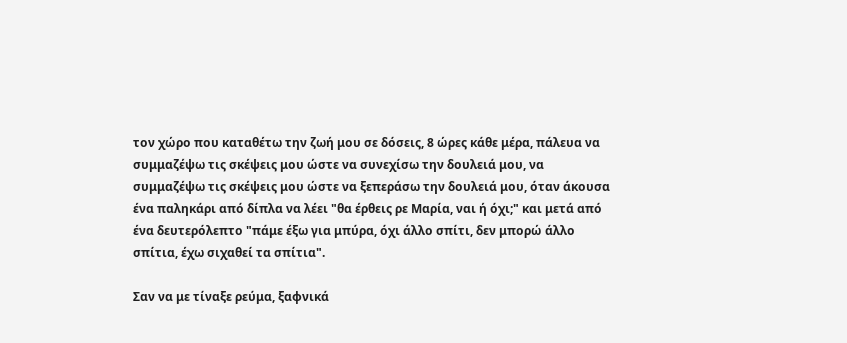τον χώρο που καταθέτω την ζωή μου σε δόσεις, 8 ώρες κάθε μέρα, πάλευα να συμμαζέψω τις σκέψεις μου ώστε να συνεχίσω την δουλειά μου, να συμμαζέψω τις σκέψεις μου ώστε να ξεπεράσω την δουλειά μου, όταν άκουσα ένα παληκάρι από δίπλα να λέει "θα έρθεις ρε Μαρία, ναι ή όχι;" και μετά από ένα δευτερόλεπτο "πάμε έξω για μπύρα, όχι άλλο σπίτι, δεν μπορώ άλλο σπίτια, έχω σιχαθεί τα σπίτια".

Σαν να με τίναξε ρεύμα, ξαφνικά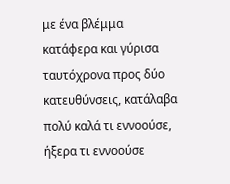με ένα βλέμμα κατάφερα και γύρισα ταυτόχρονα προς δύο κατευθύνσεις, κατάλαβα πολύ καλά τι εννοούσε, ήξερα τι εννοούσε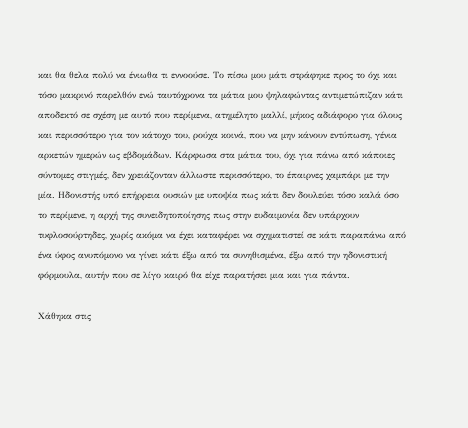και θα θελα πολύ να ένιωθα τι εννοούσε. Το πίσω μου μάτι στράφηκε προς το όχι και τόσο μακρινό παρελθόν ενώ ταυτόχρονα τα μάτια μου ψηλαφώντας αντιμετώπιζαν κάτι αποδεκτό σε σχέση με αυτό που περίμενα, ατημέλητο μαλλί, μήκος αδιάφορο για όλους και περισσότερο για τον κάτοχο του, ρούχα κοινά, που να μην κάνουν εντύπωση, γένια αρκετών ημερών ως εβδομάδων. Κάρφωσα στα μάτια του, όχι για πάνω από κάποιες σύντομες στιγμές, δεν χρειάζονταν άλλωστε περισσότερο, το έπαιρνες χαμπάρι με την μία. Ηδονιστής υπό επήρρεια ουσιών με υποψία πως κάτι δεν δουλεύει τόσο καλά όσο το περίμενε, η αρχή της συνειδητοποίησης πως στην ευδαιμονία δεν υπάρχουν τυφλοσούρτηδες, χωρίς ακόμα να έχει καταφέρει να σχηματιστεί σε κάτι παραπάνω από ένα ύφος ανυπόμονο να γίνει κάτι έξω από τα συνηθισμένα, έξω από την ηδονιστική φόρμουλα, αυτήν που σε λίγο καιρό θα είχε παρατήσει μια και για πάντα.

Χάθηκα στις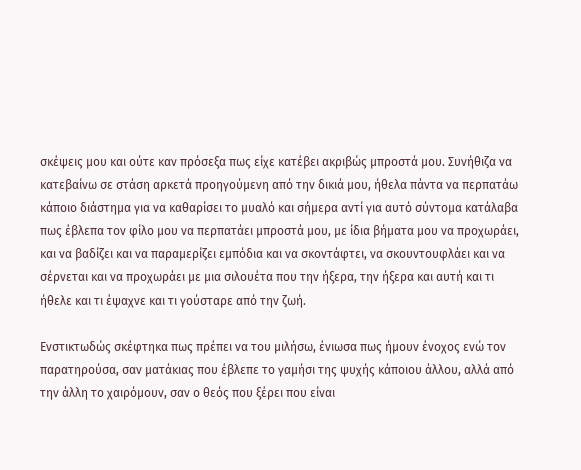σκέψεις μου και ούτε καν πρόσεξα πως είχε κατέβει ακριβώς μπροστά μου. Συνήθιζα να κατεβαίνω σε στάση αρκετά προηγούμενη από την δικιά μου, ήθελα πάντα να περπατάω κάποιο διάστημα για να καθαρίσει το μυαλό και σήμερα αντί για αυτό σύντομα κατάλαβα πως έβλεπα τον φίλο μου να περπατάει μπροστά μου, με ίδια βήματα μου να προχωράει, και να βαδίζει και να παραμερίζει εμπόδια και να σκοντάφτει, να σκουντουφλάει και να σέρνεται και να προχωράει με μια σιλουέτα που την ήξερα, την ήξερα και αυτή και τι ήθελε και τι έψαχνε και τι γούσταρε από την ζωή.

Ενστικτωδώς σκέφτηκα πως πρέπει να του μιλήσω, ένιωσα πως ήμουν ένοχος ενώ τον παρατηρούσα, σαν ματάκιας που έβλεπε το γαμήσι της ψυχής κάποιου άλλου, αλλά από την άλλη το χαιρόμουν, σαν ο θεός που ξέρει που είναι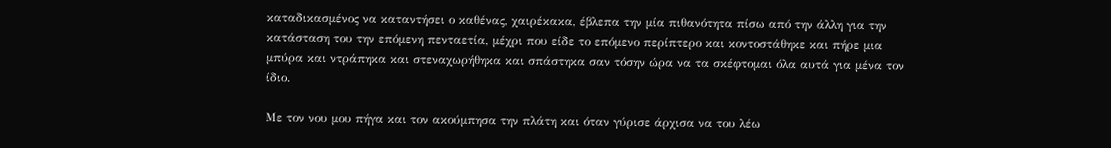καταδικασμένος να καταντήσει ο καθένας, χαιρέκακα, έβλεπα την μία πιθανότητα πίσω από την άλλη για την κατάσταση του την επόμενη πενταετία, μέχρι που είδε το επόμενο περίπτερο και κοντοστάθηκε και πήρε μια μπύρα και ντράπηκα και στεναχωρήθηκα και σπάστηκα σαν τόσην ώρα να τα σκέφτομαι όλα αυτά για μένα τον ίδιο.

Με τον νου μου πήγα και τον ακούμπησα την πλάτη και όταν γύρισε άρχισα να του λέω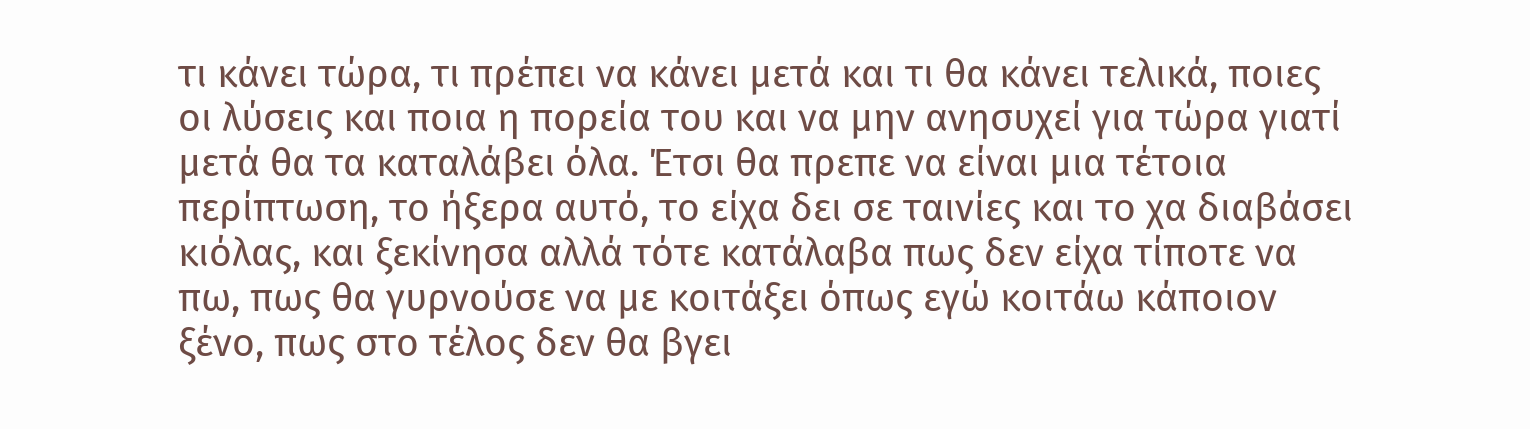τι κάνει τώρα, τι πρέπει να κάνει μετά και τι θα κάνει τελικά, ποιες οι λύσεις και ποια η πορεία του και να μην ανησυχεί για τώρα γιατί μετά θα τα καταλάβει όλα. Έτσι θα πρεπε να είναι μια τέτοια περίπτωση, το ήξερα αυτό, το είχα δει σε ταινίες και το χα διαβάσει κιόλας, και ξεκίνησα αλλά τότε κατάλαβα πως δεν είχα τίποτε να πω, πως θα γυρνούσε να με κοιτάξει όπως εγώ κοιτάω κάποιον ξένο, πως στο τέλος δεν θα βγει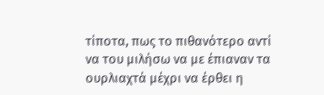τίποτα, πως το πιθανότερο αντί να του μιλήσω να με έπιαναν τα ουρλιαχτά μέχρι να έρθει η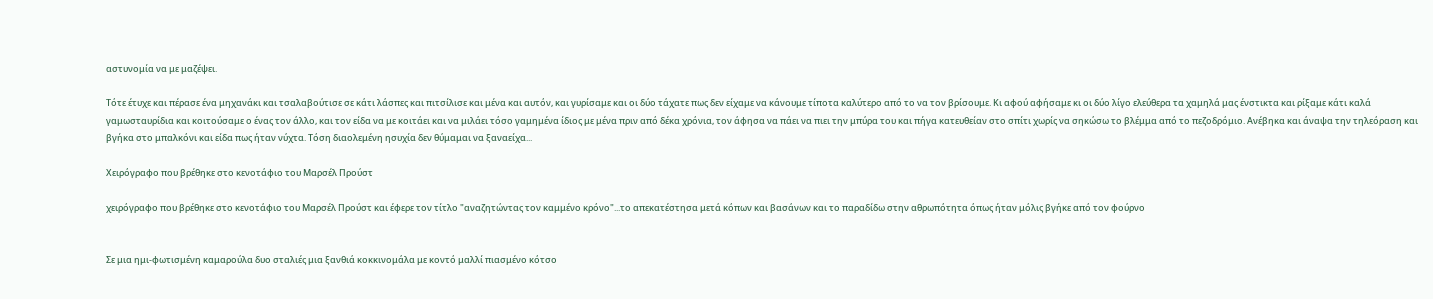αστυνομία να με μαζέψει.

Τότε έτυχε και πέρασε ένα μηχανάκι και τσαλαβούτισε σε κάτι λάσπες και πιτσίλισε και μένα και αυτόν, και γυρίσαμε και οι δύο τάχατε πως δεν είχαμε να κάνουμε τίποτα καλύτερο από το να τον βρίσουμε. Κι αφού αφήσαμε κι οι δύο λίγο ελεύθερα τα χαμηλά μας ένστικτα και ρίξαμε κάτι καλά γαμωσταυρίδια και κοιτούσαμε ο ένας τον άλλο, και τον είδα να με κοιτάει και να μιλάει τόσο γαμημένα ίδιος με μένα πριν από δέκα χρόνια, τον άφησα να πάει να πιει την μπύρα του και πήγα κατευθείαν στο σπίτι χωρίς να σηκώσω το βλέμμα από το πεζοδρόμιο. Ανέβηκα και άναψα την τηλεόραση και βγήκα στο μπαλκόνι και είδα πως ήταν νύχτα. Τόση διαολεμένη ησυχία δεν θύμαμαι να ξαναείχα...

Χειρόγραφο που βρέθηκε στο κενοτάφιο του Μαρσέλ Προύστ

χειρόγραφο που βρέθηκε στο κενοτάφιο του Μαρσέλ Προύστ και έφερε τον τίτλο "αναζητώντας τον καμμένο κρόνο"...το απεκατέστησα μετά κόπων και βασάνων και το παραδίδω στην αθρωπότητα όπως ήταν μόλις βγήκε από τον φούρνο


Σε μια ημι-φωτισμένη καμαρούλα δυο σταλιές μια ξανθιά κοκκινομάλα με κοντό μαλλί πιασμένο κότσο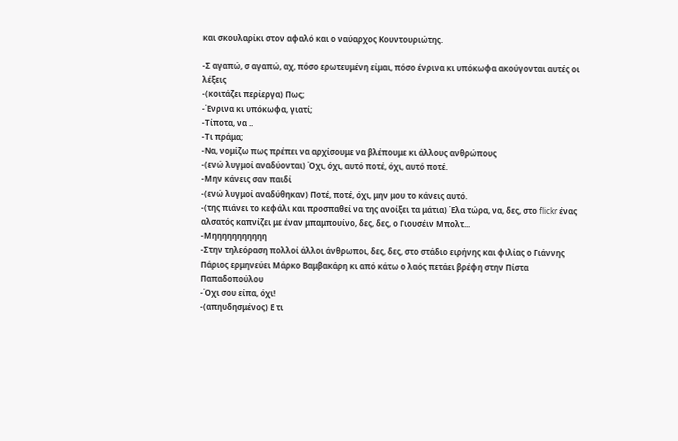και σκουλαρίκι στον αφαλό και ο ναύαρχος Κουντουριώτης.

-Σ αγαπώ, σ αγαπώ, αχ, πόσο ερωτευμένη είμαι, πόσο ένρινα κι υπόκωφα ακούγονται αυτές οι λέξεις
-(κοιτάζει περίεργα) Πως;
-Ένρινα κι υπόκωφα, γιατί;
-Τίποτα, να ..
-Τι πράμα;
-Να, νομίζω πως πρέπει να αρχίσουμε να βλέπουμε κι άλλους ανθρώπους
-(ενώ λυγμοί αναδύονται) Όχι, όχι, αυτό ποτέ, όχι, αυτό ποτέ.
-Μην κάνεις σαν παιδί
-(ενώ λυγμοί αναδύθηκαν) Ποτέ, ποτέ, όχι, μην μου το κάνεις αυτό.
-(της πιάνει το κεφάλι και προσπαθεί να της ανοίξει τα μάτια) Έλα τώρα, να, δες, στο flickr ένας αλσατός καπνίζει με έναν μπαμπουίνο, δες, δες, ο Γιουσέιν Μπολτ...
-Μηηηηηηηηηηη
-Στην τηλεόραση πολλοί άλλοι άνθρωποι, δες, δες, στο στάδιο ειρήνης και φιλίας ο Γιάννης Πάριος ερμηνεύει Μάρκο Βαμβακάρη κι από κάτω ο λαός πετάει βρέφη στην Πίστα Παπαδοπούλου
-Όχι σου είπα, όχι!
-(απηυδησμένος) Ε τι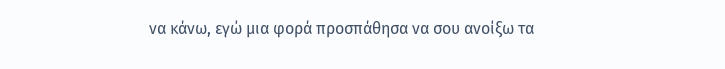να κάνω, εγώ μια φορά προσπάθησα να σου ανοίξω τα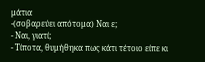μάτια
-(σοβαρεύει απότομα) Ναι ε;
- Ναι, γιατί;
- Τίποτα, θυμήθηκα πως κάτι τέτοιο είπε κι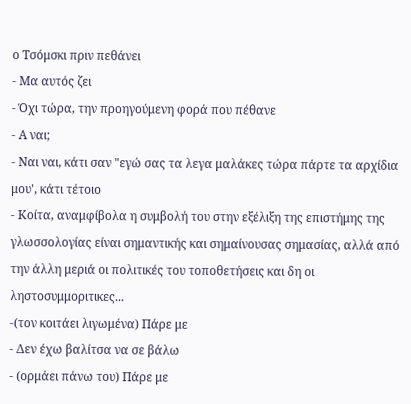ο Τσόμσκι πριν πεθάνει
- Μα αυτός ζει
- Όχι τώρα, την προηγούμενη φορά που πέθανε
- Α ναι;
- Ναι ναι, κάτι σαν "εγώ σας τα λεγα μαλάκες τώρα πάρτε τα αρχίδια μου', κάτι τέτοιο
- Κοίτα, αναμφίβολα η συμβολή του στην εξέλιξη της επιστήμης της γλωσσολογίας είναι σημαντικής και σημαίνουσας σημασίας, αλλά από την άλλη μεριά οι πολιτικές του τοποθετήσεις και δη οι ληστοσυμμοριτικες...
-(τον κοιτάει λιγωμένα) Πάρε με
- Δεν έχω βαλίτσα να σε βάλω
- (ορμάει πάνω του) Πάρε με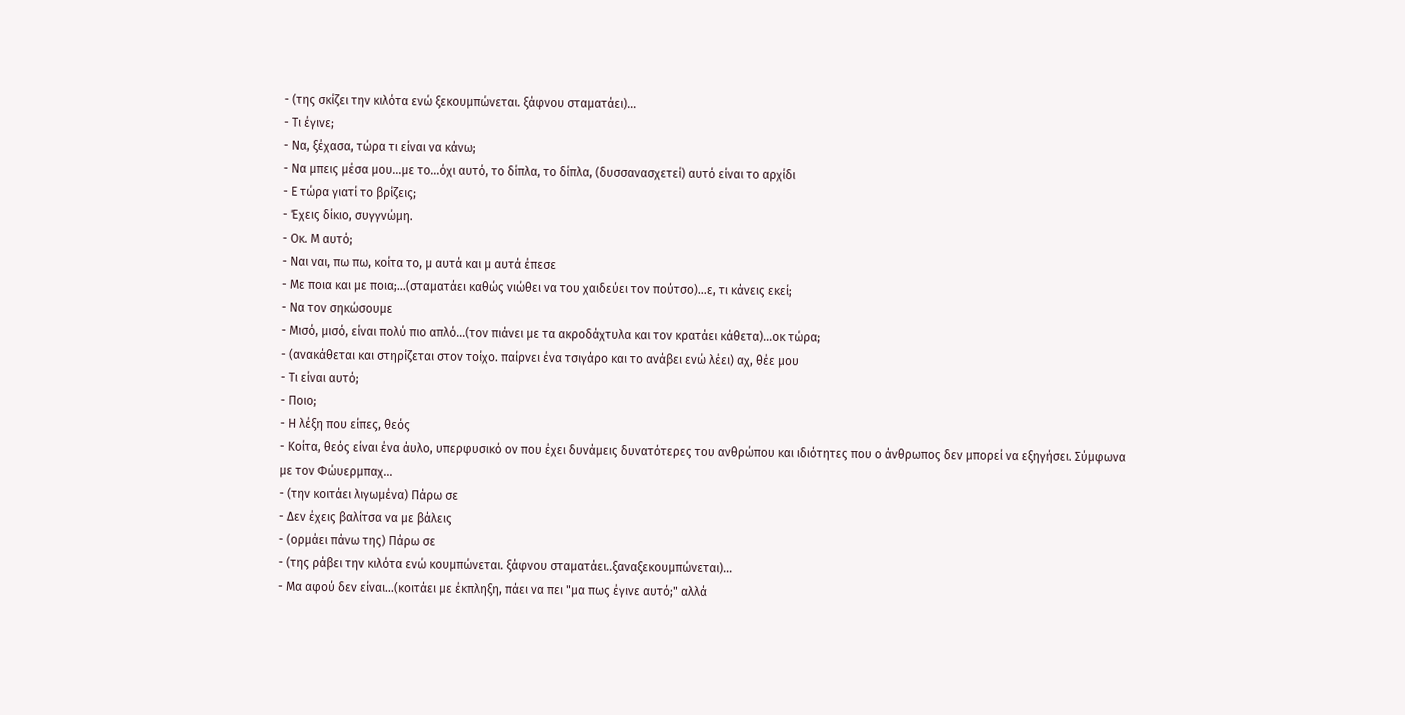- (της σκίζει την κιλότα ενώ ξεκουμπώνεται. ξάφνου σταματάει)...
- Τι έγινε;
- Να, ξέχασα, τώρα τι είναι να κάνω;
- Να μπεις μέσα μου...με το...όχι αυτό, το δίπλα, το δίπλα, (δυσσανασχετεί) αυτό είναι το αρχίδι
- Ε τώρα γιατί το βρίζεις;
- Έχεις δίκιο, συγγνώμη.
- Οκ. Μ αυτό;
- Ναι ναι, πω πω, κοίτα το, μ αυτά και μ αυτά έπεσε
- Με ποια και με ποια;...(σταματάει καθώς νιώθει να του χαιδεύει τον πούτσο)...ε, τι κάνεις εκεί;
- Να τον σηκώσουμε
- Μισό, μισό, είναι πολύ πιο απλό...(τον πιάνει με τα ακροδάχτυλα και τον κρατάει κάθετα)...οκ τώρα;
- (ανακάθεται και στηρίζεται στον τοίχο. παίρνει ένα τσιγάρο και το ανάβει ενώ λέει) αχ, θέε μου
- Τι είναι αυτό;
- Ποιο;
- Η λέξη που είπες, θεός
- Κοίτα, θεός είναι ένα άυλο, υπερφυσικό ον που έχει δυνάμεις δυνατότερες του ανθρώπου και ιδιότητες που ο άνθρωπος δεν μπορεί να εξηγήσει. Σύμφωνα με τον Φώυερμπαχ...
- (την κοιτάει λιγωμένα) Πάρω σε
- Δεν έχεις βαλίτσα να με βάλεις
- (ορμάει πάνω της) Πάρω σε
- (της ράβει την κιλότα ενώ κουμπώνεται. ξάφνου σταματάει..ξαναξεκουμπώνεται)...
- Μα αφού δεν είναι...(κοιτάει με έκπληξη, πάει να πει "μα πως έγινε αυτό;" αλλά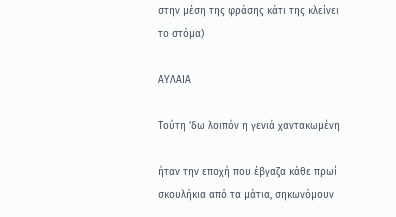στην μέση της φράσης κάτι της κλείνει το στόμα)

ΑΥΛΑΙΑ

Τούτη 'δω λοιπόν η γενιά χαντακωμένη

ήταν την εποχή που έβγαζα κάθε πρωί σκουλήκια από τα μάτια, σηκωνόμουν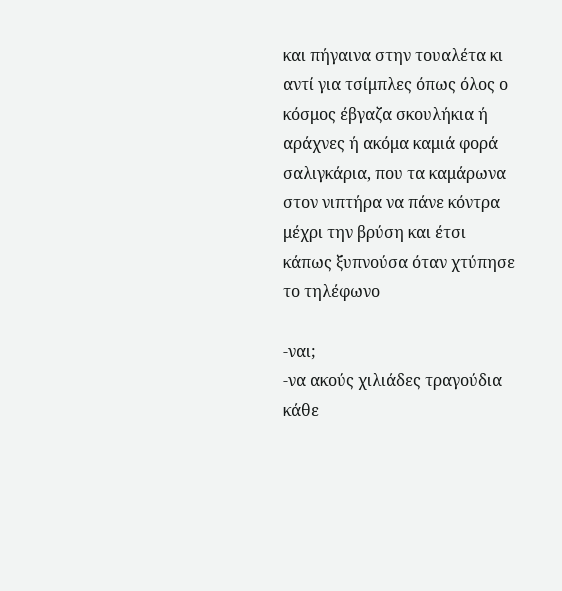και πήγαινα στην τουαλέτα κι αντί για τσίμπλες όπως όλος ο κόσμος έβγαζα σκουλήκια ή αράχνες ή ακόμα καμιά φορά σαλιγκάρια, που τα καμάρωνα στον νιπτήρα να πάνε κόντρα μέχρι την βρύση και έτσι κάπως ξυπνούσα όταν χτύπησε το τηλέφωνο

-ναι;
-να ακούς χιλιάδες τραγούδια κάθε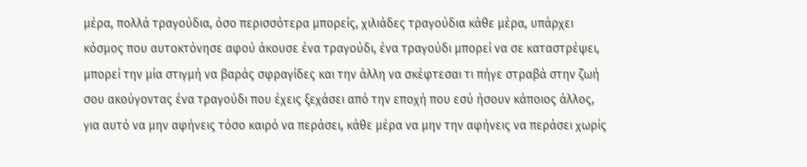μέρα, πολλά τραγούδια, όσο περισσότερα μπορείς, χιλιάδες τραγούδια κάθε μέρα, υπάρχει κόσμος που αυτοκτόνησε αφού άκουσε ένα τραγούδι, ένα τραγούδι μπορεί να σε καταστρέψει, μπορεί την μία στιγμή να βαράς σφραγίδες και την άλλη να σκέφτεσαι τι πήγε στραβά στην ζωή σου ακούγοντας ένα τραγούδι που έχεις ξεχάσει από την εποχή που εσύ ήσουν κάποιος άλλος, για αυτό να μην αφήνεις τόσο καιρό να περάσει, κάθε μέρα να μην την αφήνεις να περάσει χωρίς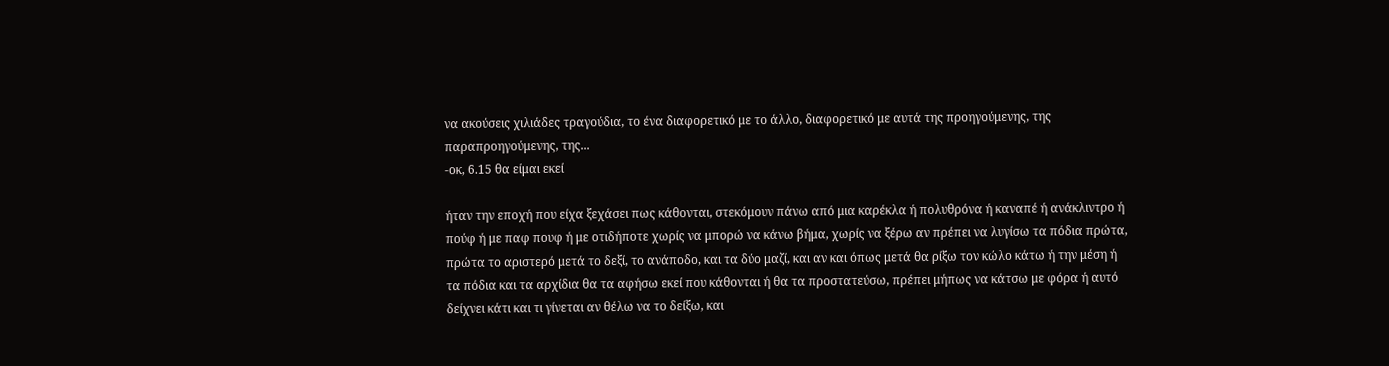να ακούσεις χιλιάδες τραγούδια, το ένα διαφορετικό με το άλλο, διαφορετικό με αυτά της προηγούμενης, της παραπροηγούμενης, της...
-οκ, 6.15 θα είμαι εκεί

ήταν την εποχή που είχα ξεχάσει πως κάθονται, στεκόμουν πάνω από μια καρέκλα ή πολυθρόνα ή καναπέ ή ανάκλιντρο ή πούφ ή με παφ πουφ ή με οτιδήποτε χωρίς να μπορώ να κάνω βήμα, χωρίς να ξέρω αν πρέπει να λυγίσω τα πόδια πρώτα, πρώτα το αριστερό μετά το δεξί, το ανάποδο, και τα δύο μαζί, και αν και όπως μετά θα ρίξω τον κώλο κάτω ή την μέση ή τα πόδια και τα αρχίδια θα τα αφήσω εκεί που κάθονται ή θα τα προστατεύσω, πρέπει μήπως να κάτσω με φόρα ή αυτό δείχνει κάτι και τι γίνεται αν θέλω να το δείξω, και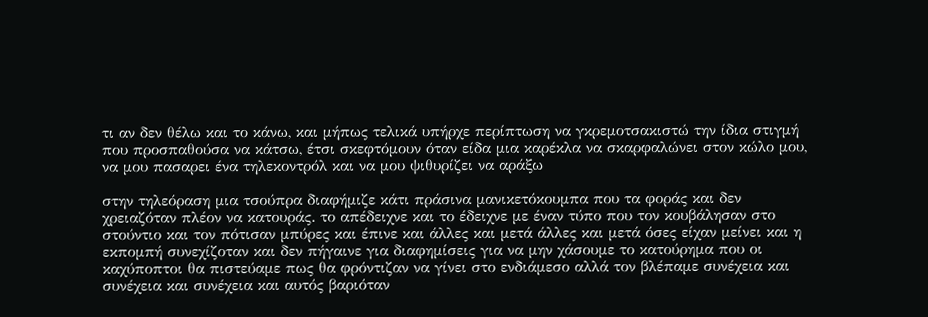τι αν δεν θέλω και το κάνω, και μήπως τελικά υπήρχε περίπτωση να γκρεμοτσακιστώ την ίδια στιγμή που προσπαθούσα να κάτσω, έτσι σκεφτόμουν όταν είδα μια καρέκλα να σκαρφαλώνει στον κώλο μου, να μου πασαρει ένα τηλεκοντρόλ και να μου ψιθυρίζει να αράξω

στην τηλεόραση μια τσούπρα διαφήμιζε κάτι πράσινα μανικετόκουμπα που τα φοράς και δεν χρειαζόταν πλέον να κατουράς. το απέδειχνε και το έδειχνε με έναν τύπο που τον κουβάλησαν στο στούντιο και τον πότισαν μπύρες και έπινε και άλλες και μετά άλλες και μετά όσες είχαν μείνει και η εκπομπή συνεχίζοταν και δεν πήγαινε για διαφημίσεις για να μην χάσουμε το κατούρημα που οι καχύποπτοι θα πιστεύαμε πως θα φρόντιζαν να γίνει στο ενδιάμεσο αλλά τον βλέπαμε συνέχεια και συνέχεια και συνέχεια και αυτός βαριόταν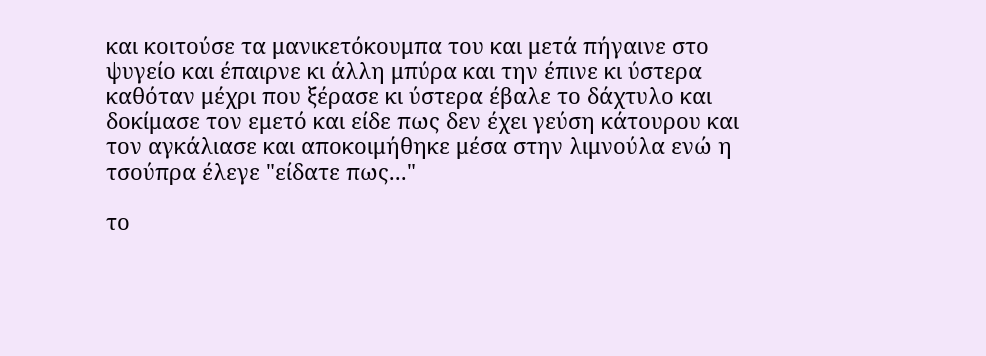και κοιτούσε τα μανικετόκουμπα του και μετά πήγαινε στο ψυγείο και έπαιρνε κι άλλη μπύρα και την έπινε κι ύστερα καθόταν μέχρι που ξέρασε κι ύστερα έβαλε το δάχτυλο και δοκίμασε τον εμετό και είδε πως δεν έχει γεύση κάτουρου και τον αγκάλιασε και αποκοιμήθηκε μέσα στην λιμνούλα ενώ η τσούπρα έλεγε "είδατε πως..."

το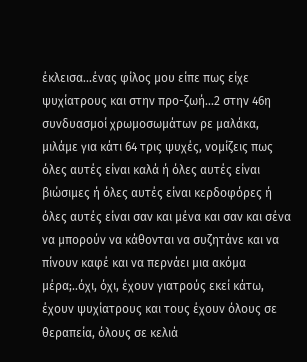έκλεισα...ένας φίλος μου είπε πως είχε ψυχίατρους και στην προ-ζωή...2 στην 46η συνδυασμοί χρωμοσωμάτων ρε μαλάκα, μιλάμε για κάτι 64 τρις ψυχές, νομίζεις πως όλες αυτές είναι καλά ή όλες αυτές είναι βιώσιμες ή όλες αυτές είναι κερδοφόρες ή όλες αυτές είναι σαν και μένα και σαν και σένα να μπορούν να κάθονται να συζητάνε και να πίνουν καφέ και να περνάει μια ακόμα μέρα;..όχι, όχι, έχουν γιατρούς εκεί κάτω, έχουν ψυχίατρους και τους έχουν όλους σε θεραπεία, όλους σε κελιά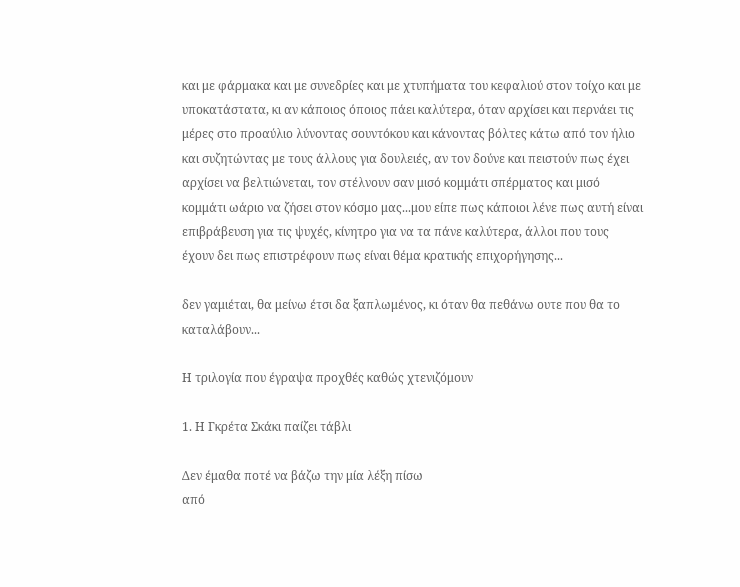και με φάρμακα και με συνεδρίες και με χτυπήματα του κεφαλιού στον τοίχο και με υποκατάστατα, κι αν κάποιος όποιος πάει καλύτερα, όταν αρχίσει και περνάει τις μέρες στο προαύλιο λύνοντας σουντόκου και κάνοντας βόλτες κάτω από τον ήλιο και συζητώντας με τους άλλους για δουλειές, αν τον δούνε και πειστούν πως έχει αρχίσει να βελτιώνεται, τον στέλνουν σαν μισό κομμάτι σπέρματος και μισό κομμάτι ωάριο να ζήσει στον κόσμο μας...μου είπε πως κάποιοι λένε πως αυτή είναι επιβράβευση για τις ψυχές, κίνητρο για να τα πάνε καλύτερα, άλλοι που τους έχουν δει πως επιστρέφουν πως είναι θέμα κρατικής επιχορήγησης...

δεν γαμιέται, θα μείνω έτσι δα ξαπλωμένος, κι όταν θα πεθάνω ουτε που θα το καταλάβουν...

Η τριλογία που έγραψα προχθές καθώς χτενιζόμουν

1. Η Γκρέτα Σκάκι παίζει τάβλι

Δεν έμαθα ποτέ να βάζω την μία λέξη πίσω
από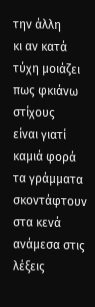την άλλη
κι αν κατά τύχη μοιάζει πως φκιάνω στίχους
είναι γιατί καμιά φορά τα γράμματα
σκοντάφτουν
στα κενά ανάμεσα στις λέξεις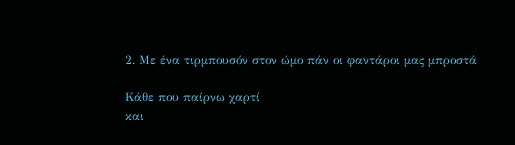2. Με ένα τιρμπουσόν στον ώμο πάν οι φαντάροι μας μπροστά

Κάθε που παίρνω χαρτί
και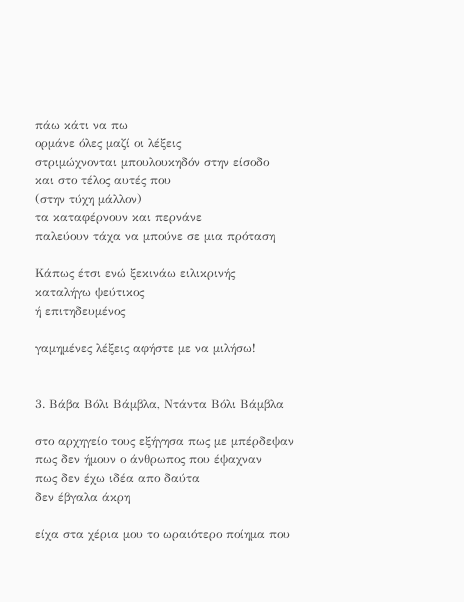πάω κάτι να πω
ορμάνε όλες μαζί οι λέξεις
στριμώχνονται μπουλουκηδόν στην είσοδο
και στο τέλος αυτές που
(στην τύχη μάλλον)
τα καταφέρνουν και περνάνε
παλεύουν τάχα να μπούνε σε μια πρόταση

Κάπως έτσι ενώ ξεκινάω ειλικρινής
καταλήγω ψεύτικος
ή επιτηδευμένος

γαμημένες λέξεις αφήστε με να μιλήσω!


3. Βάβα Βόλι Βάμβλα, Ντάντα Βόλι Βάμβλα

στο αρχηγείο τους εξήγησα πως με μπέρδεψαν
πως δεν ήμουν ο άνθρωπος που έψαχναν
πως δεν έχω ιδέα απο δαύτα
δεν έβγαλα άκρη

είχα στα χέρια μου το ωραιότερο ποίημα που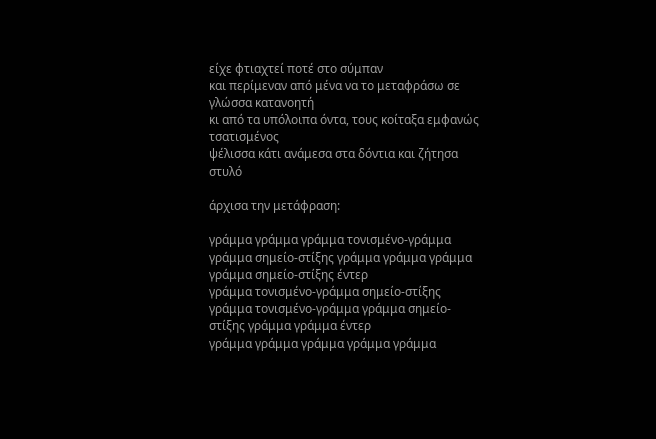είχε φτιαχτεί ποτέ στο σύμπαν
και περίμεναν από μένα να το μεταφράσω σε γλώσσα κατανοητή
κι από τα υπόλοιπα όντα, τους κοίταξα εμφανώς τσατισμένος
ψέλισσα κάτι ανάμεσα στα δόντια και ζήτησα στυλό

άρχισα την μετάφραση:

γράμμα γράμμα γράμμα τονισμένο-γράμμα γράμμα σημείο-στίξης γράμμα γράμμα γράμμα γράμμα σημείο-στίξης έντερ
γράμμα τονισμένο-γράμμα σημείο-στίξης γράμμα τονισμένο-γράμμα γράμμα σημείο-στίξης γράμμα γράμμα έντερ
γράμμα γράμμα γράμμα γράμμα γράμμα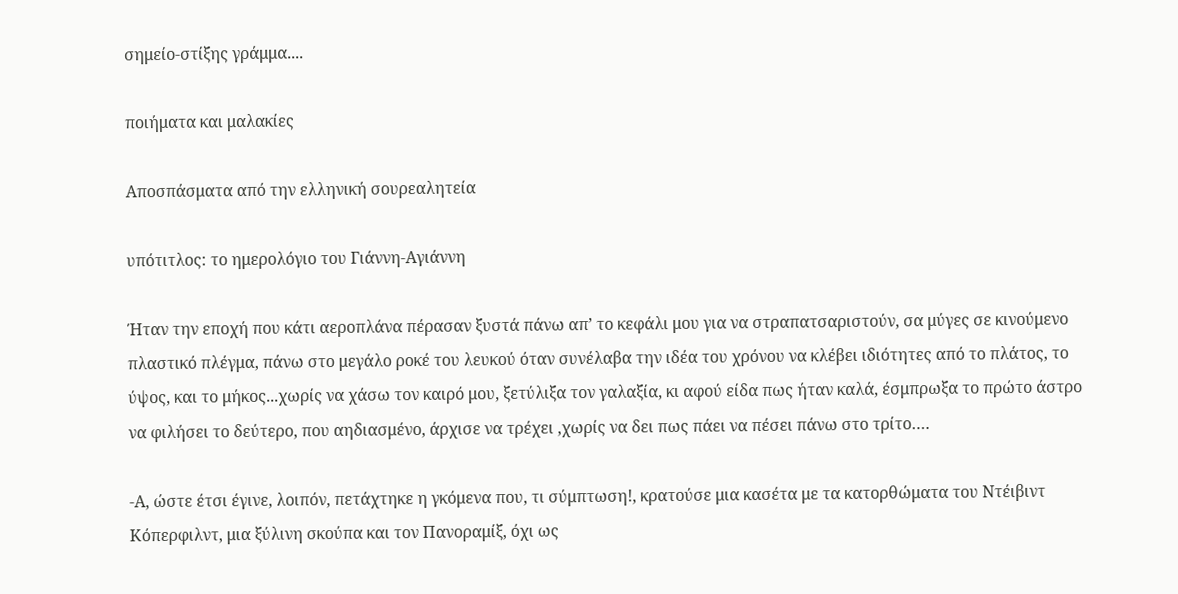σημείο-στίξης γράμμα....

ποιήματα και μαλακίες

Αποσπάσματα από την ελληνική σουρεαλητεία

υπότιτλος: το ημερολόγιο του Γιάννη-Αγιάννη

Ήταν την εποχή που κάτι αεροπλάνα πέρασαν ξυστά πάνω απ’ το κεφάλι μου για να στραπατσαριστούν, σα μύγες σε κινούμενο πλαστικό πλέγμα, πάνω στο μεγάλο ροκέ του λευκού όταν συνέλαβα την ιδέα του χρόνου να κλέβει ιδιότητες από το πλάτος, το ύψος, και το μήκος...χωρίς να χάσω τον καιρό μου, ξετύλιξα τον γαλαξία, κι αφού είδα πως ήταν καλά, έσμπρωξα το πρώτο άστρο να φιλήσει το δεύτερο, που αηδιασμένο, άρχισε να τρέχει ,χωρίς να δει πως πάει να πέσει πάνω στο τρίτο….

-Α, ώστε έτσι έγινε, λοιπόν, πετάχτηκε η γκόμενα που, τι σύμπτωση!, κρατούσε μια κασέτα με τα κατορθώματα του Ντέιβιντ Κόπερφιλντ, μια ξύλινη σκούπα και τον Πανοραμίξ, όχι ως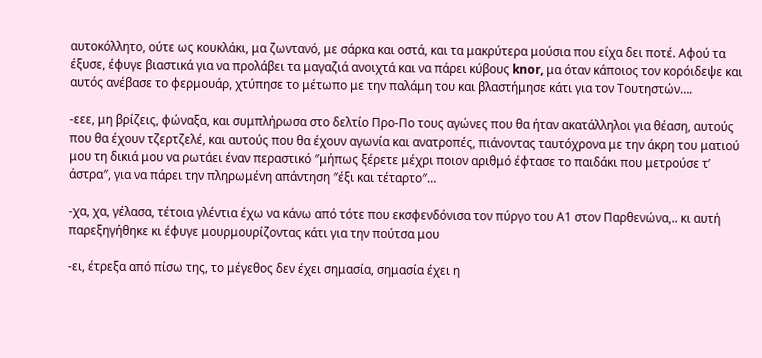αυτοκόλλητο, ούτε ως κουκλάκι, μα ζωντανό, με σάρκα και οστά, και τα μακρύτερα μούσια που είχα δει ποτέ. Αφού τα έξυσε, έφυγε βιαστικά για να προλάβει τα μαγαζιά ανοιχτά και να πάρει κύβους knor, μα όταν κάποιος τον κορόιδεψε και αυτός ανέβασε το φερμουάρ, χτύπησε το μέτωπο με την παλάμη του και βλαστήμησε κάτι για τον Τουτηστών….

-εεε, μη βρίζεις, φώναξα, και συμπλήρωσα στο δελτίο Προ-Πο τους αγώνες που θα ήταν ακατάλληλοι για θέαση, αυτούς που θα έχουν τζερτζελέ, και αυτούς που θα έχουν αγωνία και ανατροπές, πιάνοντας ταυτόχρονα με την άκρη του ματιού μου τη δικιά μου να ρωτάει έναν περαστικό ″μήπως ξέρετε μέχρι ποιον αριθμό έφτασε το παιδάκι που μετρούσε τ’ άστρα″, για να πάρει την πληρωμένη απάντηση ″έξι και τέταρτο″…

-χα, χα, γέλασα, τέτοια γλέντια έχω να κάνω από τότε που εκσφενδόνισα τον πύργο του Α1 στον Παρθενώνα,.. κι αυτή παρεξηγήθηκε κι έφυγε μουρμουρίζοντας κάτι για την πούτσα μου

-ει, έτρεξα από πίσω της, το μέγεθος δεν έχει σημασία, σημασία έχει η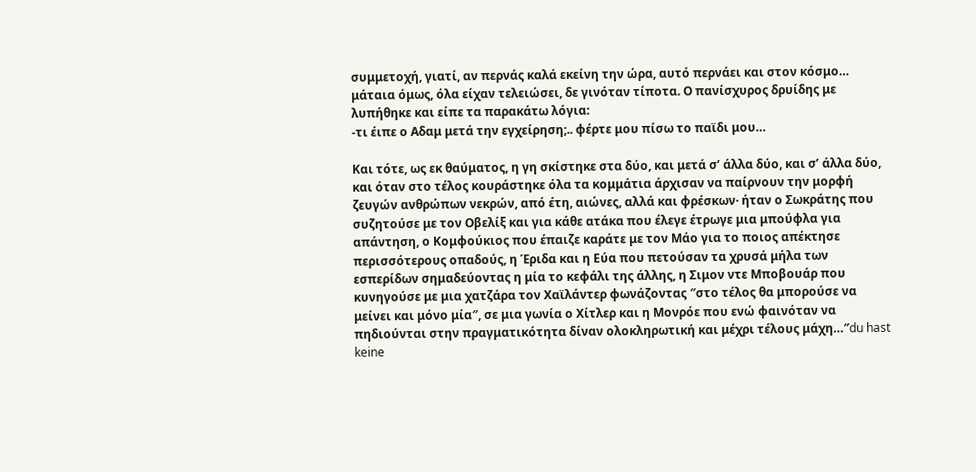συμμετοχή, γιατί, αν περνάς καλά εκείνη την ώρα, αυτό περνάει και στον κόσμο… μάταια όμως, όλα είχαν τελειώσει, δε γινόταν τίποτα. Ο πανίσχυρος δρυίδης με λυπήθηκε και είπε τα παρακάτω λόγια:
-τι έιπε ο Αδαμ μετά την εγχείρηση;.. φέρτε μου πίσω το παϊδι μου…

Και τότε, ως εκ θαύματος, η γη σκίστηκε στα δύο, και μετά σ’ άλλα δύο, και σ’ άλλα δύο, και όταν στο τέλος κουράστηκε όλα τα κομμάτια άρχισαν να παίρνουν την μορφή ζευγών ανθρώπων νεκρών, από έτη, αιώνες, αλλά και φρέσκων· ήταν ο Σωκράτης που συζητούσε με τον Οβελίξ και για κάθε ατάκα που έλεγε έτρωγε μια μπούφλα για απάντηση, ο Κομφούκιος που έπαιζε καράτε με τον Μάο για το ποιος απέκτησε περισσότερους οπαδούς, η Έριδα και η Εύα που πετούσαν τα χρυσά μήλα των εσπερίδων σημαδεύοντας η μία το κεφάλι της άλλης, η Σιμον ντε Μποβουάρ που κυνηγούσε με μια χατζάρα τον Χαϊλάντερ φωνάζοντας ″στο τέλος θα μπορούσε να μείνει και μόνο μία″, σε μια γωνία ο Χίτλερ και η Μονρόε που ενώ φαινόταν να πηδιούνται στην πραγματικότητα δίναν ολοκληρωτική και μέχρι τέλους μάχη…″du hast keine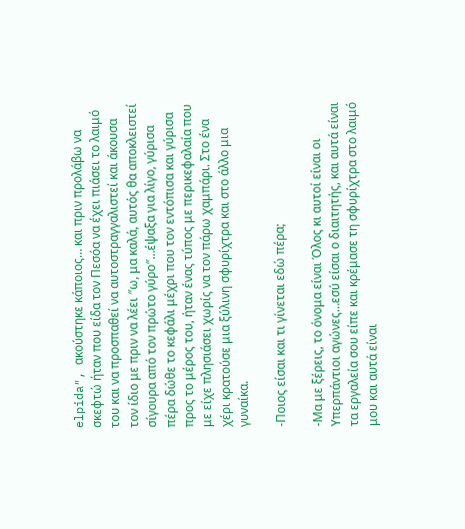elpida″, ακούστηκε κάποιος… και πριν προλάβω να σκεφτώ ήταν που είδα τον Πεσόα να έχει πιάσει το λαιμό του και να προσπαθεί να αυτοστραγγαλιστεί και άκουσα τον ίδιο με πριν να λέει ″ω, μα καλά, αυτός θα αποκλειστεί σίγουρα από τον πρώτο γύρο″…έψαξα για λίγο, γύρισα πέρα δώθε το κεφάλι μέχρι που τον εντόπισα και γύρισα προς το μέρος του, ήταν ένας τύπος με περικεφαλαία που με είχε πλησιάσει χωρίς να τον πάρω χαμπάρι. Στο ένα χέρι κρατούσε μια ξύλινη σφυρίχτρα και στο άλλο μια γυναίκα.

-Ποιος είσαι και τι γίνεται εδώ πέρα;

-Μα με ξέρεις, το όνομα είναι Όλος κι αυτοί είναι οι Υπερπάντιοι αγώνες…εσύ είσαι ο διαιτητής, και αυτά είναι τα εργαλεία σου είπε και κρέμασε τη σφυρίχτρα στο λαιμό μου και αυτά είναι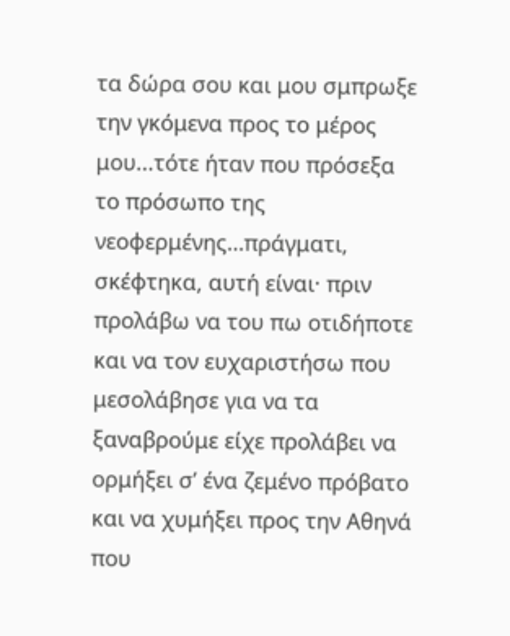τα δώρα σου και μου σμπρωξε την γκόμενα προς το μέρος μου...τότε ήταν που πρόσεξα το πρόσωπο της νεοφερμένης…πράγματι, σκέφτηκα, αυτή είναι· πριν προλάβω να του πω οτιδήποτε και να τον ευχαριστήσω που μεσολάβησε για να τα ξαναβρούμε είχε προλάβει να ορμήξει σ’ ένα ζεμένο πρόβατο και να χυμήξει προς την Αθηνά που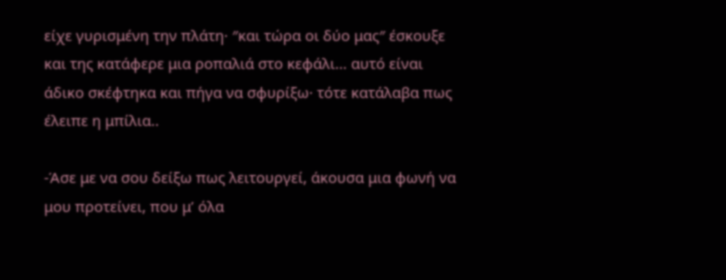είχε γυρισμένη την πλάτη· ″και τώρα οι δύο μας″ έσκουξε και της κατάφερε μια ροπαλιά στο κεφάλι… αυτό είναι άδικο σκέφτηκα και πήγα να σφυρίξω· τότε κατάλαβα πως έλειπε η μπίλια..

-Άσε με να σου δείξω πως λειτουργεί, άκουσα μια φωνή να μου προτείνει, που μ’ όλα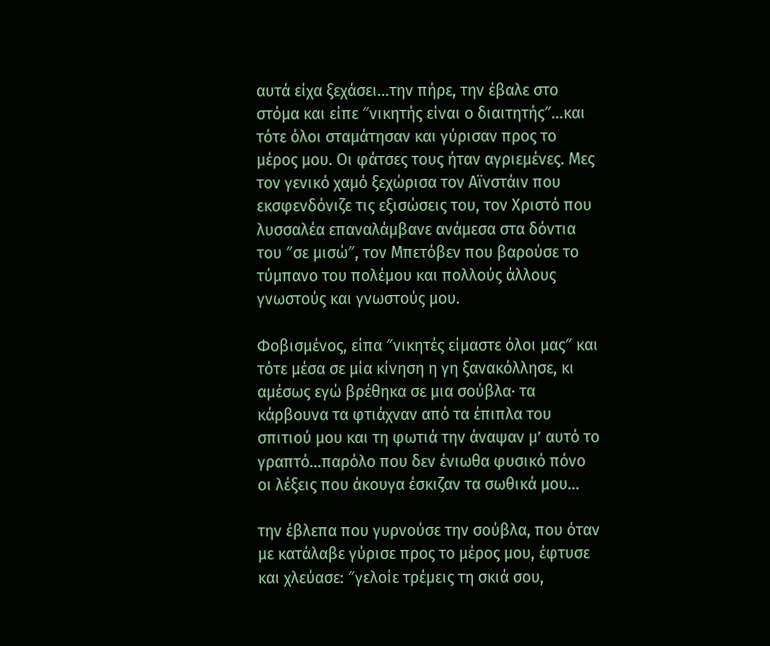αυτά είχα ξεχάσει…την πήρε, την έβαλε στο στόμα και είπε ″νικητής είναι ο διαιτητής″…και τότε όλοι σταμάτησαν και γύρισαν προς το μέρος μου. Οι φάτσες τους ήταν αγριεμένες. Μες τον γενικό χαμό ξεχώρισα τον Αϊνστάιν που εκσφενδόνιζε τις εξισώσεις του, τον Χριστό που λυσσαλέα επαναλάμβανε ανάμεσα στα δόντια του ″σε μισώ″, τον Μπετόβεν που βαρούσε το τύμπανο του πολέμου και πολλούς άλλους γνωστούς και γνωστούς μου.

Φοβισμένος, είπα ″νικητές είμαστε όλοι μας″ και τότε μέσα σε μία κίνηση η γη ξανακόλλησε, κι αμέσως εγώ βρέθηκα σε μια σούβλα· τα κάρβουνα τα φτιάχναν από τα έπιπλα του σπιτιού μου και τη φωτιά την άναψαν μ’ αυτό το γραπτό…παρόλο που δεν ένιωθα φυσικό πόνο οι λέξεις που άκουγα έσκιζαν τα σωθικά μου…

την έβλεπα που γυρνούσε την σούβλα, που όταν με κατάλαβε γύρισε προς το μέρος μου, έφτυσε και χλεύασε: ″γελοίε τρέμεις τη σκιά σου,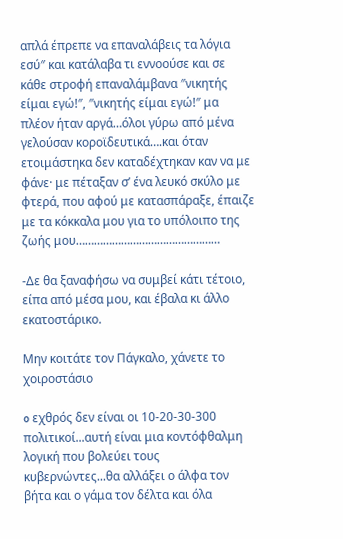απλά έπρεπε να επαναλάβεις τα λόγια εσύ″ και κατάλαβα τι εννοούσε και σε κάθε στροφή επαναλάμβανα ″νικητής είμαι εγώ!″, ″νικητής είμαι εγώ!″ μα πλέον ήταν αργά…όλοι γύρω από μένα γελούσαν κοροϊδευτικά….και όταν ετοιμάστηκα δεν καταδέχτηκαν καν να με φάνε· με πέταξαν σ’ ένα λευκό σκύλο με φτερά, που αφού με κατασπάραξε, έπαιζε με τα κόκκαλα μου για το υπόλοιπο της ζωής μου…………………………………………

-Δε θα ξαναφήσω να συμβεί κάτι τέτοιο, είπα από μέσα μου, και έβαλα κι άλλο εκατοστάρικο.

Μην κοιτάτε τον Πάγκαλο, χάνετε το χοιροστάσιο

o εχθρός δεν είναι οι 10-20-30-300 πολιτικοί...αυτή είναι μια κοντόφθαλμη λογική που βολεύει τους κυβερνώντες...θα αλλάξει ο άλφα τον βήτα και ο γάμα τον δέλτα και όλα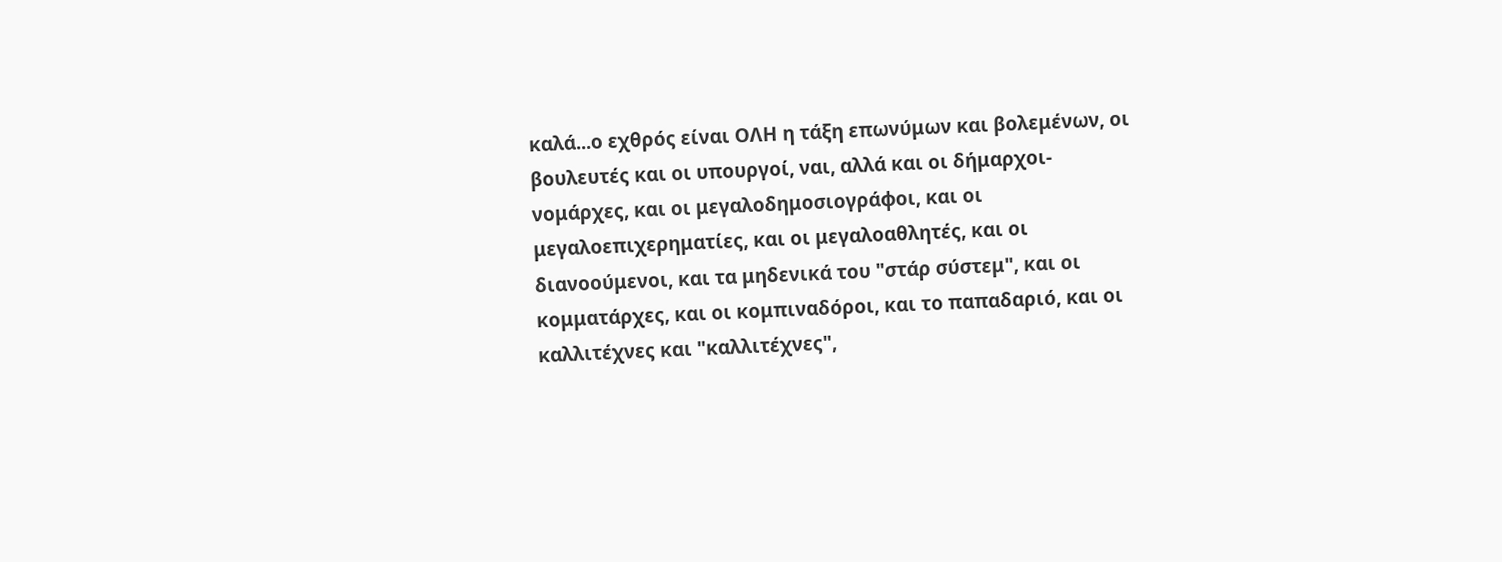καλά...ο εχθρός είναι ΟΛΗ η τάξη επωνύμων και βολεμένων, οι βουλευτές και οι υπουργοί, ναι, αλλά και οι δήμαρχοι-νομάρχες, και οι μεγαλοδημοσιογράφοι, και οι μεγαλοεπιχερηματίες, και οι μεγαλοαθλητές, και οι διανοούμενοι, και τα μηδενικά του "στάρ σύστεμ", και οι κομματάρχες, και οι κομπιναδόροι, και το παπαδαριό, και οι καλλιτέχνες και "καλλιτέχνες",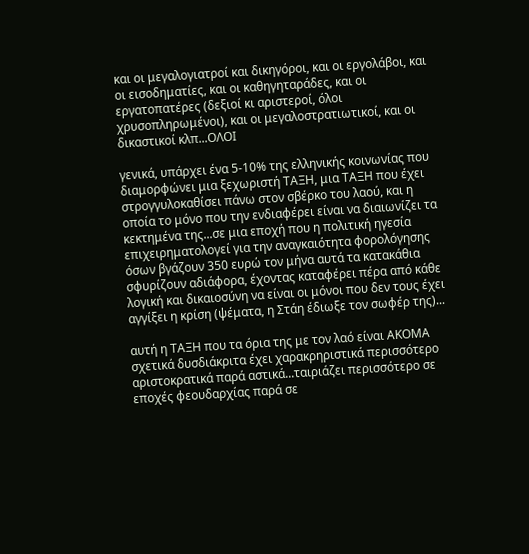και οι μεγαλογιατροί και δικηγόροι, και οι εργολάβοι, και οι εισοδηματίες, και οι καθηγηταράδες, και οι εργατοπατέρες (δεξιοί κι αριστεροί, όλοι χρυσοπληρωμένοι), και οι μεγαλοστρατιωτικοί, και οι δικαστικοί κλπ...ΟΛΟΙ

γενικά, υπάρχει ένα 5-10% της ελληνικής κοινωνίας που διαμορφώνει μια ξεχωριστή ΤΑΞΗ, μια ΤΑΞΗ που έχει στρογγυλοκαθίσει πάνω στον σβέρκο του λαού, και η οποία το μόνο που την ενδιαφέρει είναι να διαιωνίζει τα κεκτημένα της...σε μια εποχή που η πολιτική ηγεσία επιχειρηματολογεί για την αναγκαιότητα φορολόγησης όσων βγάζουν 350 ευρώ τον μήνα αυτά τα κατακάθια σφυρίζουν αδιάφορα, έχοντας καταφέρει πέρα από κάθε λογική και δικαιοσύνη να είναι οι μόνοι που δεν τους έχει αγγίξει η κρίση (ψέματα, η Στάη έδιωξε τον σωφέρ της)...

αυτή η ΤΑΞΗ που τα όρια της με τον λαό είναι ΑΚΟΜΑ σχετικά δυσδιάκριτα έχει χαρακρηριστικά περισσότερο αριστοκρατικά παρά αστικά...ταιριάζει περισσότερο σε εποχές φεουδαρχίας παρά σε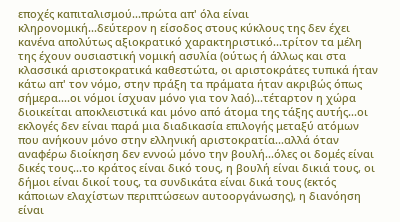εποχές καπιταλισμού...πρώτα απ' όλα είναι κληρονομική...δεύτερον η είσοδος στους κύκλους της δεν έχει κανένα απολύτως αξιοκρατικό χαρακτηριστικό...τρίτον τα μέλη της έχουν ουσιαστική νομική ασυλία (ούτως ή άλλως και στα κλασσικά αριστοκρατικά καθεστώτα, οι αριστοκράτες τυπικά ήταν κάτω απ' τον νόμο, στην πράξη τα πράματα ήταν ακριβώς όπως σήμερα....οι νόμοι ίσχυαν μόνο για τον λαό)...τέταρτον η χώρα διοικείται αποκλειστικά και μόνο από άτομα της τάξης αυτής...οι εκλογές δεν είναι παρά μια διαδικασία επιλογής μεταξύ ατόμων που ανήκουν μόνο στην ελληνική αριστοκρατία...αλλά όταν αναφέρω διοίκηση δεν εννοώ μόνο την βουλή...όλες οι δομές είναι δικές τους...το κράτος είναι δικό τους, η βουλή είναι δικιά τους, οι δήμοι είναι δικοί τους, τα συνδικάτα είναι δικά τους (εκτός κάποιων ελαχίστων περιπτώσεων αυτοοργάνωσης), η διανόηση είναι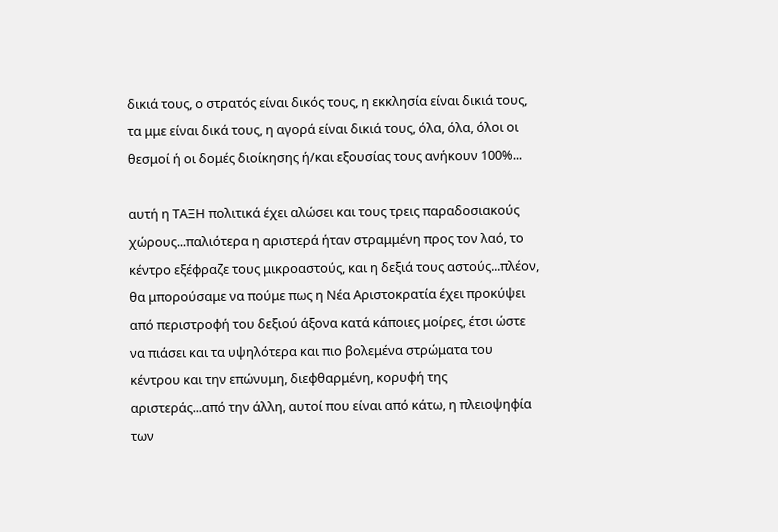δικιά τους, ο στρατός είναι δικός τους, η εκκλησία είναι δικιά τους, τα μμε είναι δικά τους, η αγορά είναι δικιά τους, όλα, όλα, όλοι οι θεσμοί ή οι δομές διοίκησης ή/και εξουσίας τους ανήκουν 100%...

αυτή η ΤΑΞΗ πολιτικά έχει αλώσει και τους τρεις παραδοσιακούς χώρους...παλιότερα η αριστερά ήταν στραμμένη προς τον λαό, το κέντρο εξέφραζε τους μικροαστούς, και η δεξιά τους αστούς...πλέον, θα μπορούσαμε να πούμε πως η Νέα Αριστοκρατία έχει προκύψει από περιστροφή του δεξιού άξονα κατά κάποιες μοίρες, έτσι ώστε να πιάσει και τα υψηλότερα και πιο βολεμένα στρώματα του κέντρου και την επώνυμη, διεφθαρμένη, κορυφή της αριστεράς...από την άλλη, αυτοί που είναι από κάτω, η πλειοψηφία των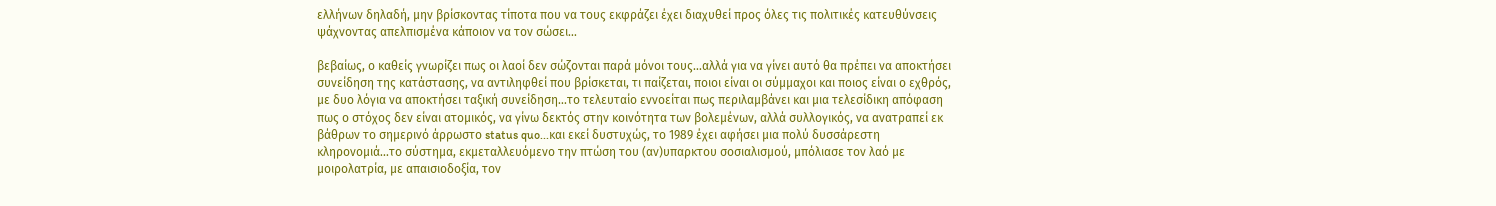ελλήνων δηλαδή, μην βρίσκοντας τίποτα που να τους εκφράζει έχει διαχυθεί προς όλες τις πολιτικές κατευθύνσεις ψάχνοντας απελπισμένα κάποιον να τον σώσει...

βεβαίως, ο καθείς γνωρίζει πως οι λαοί δεν σώζονται παρά μόνοι τους...αλλά για να γίνει αυτό θα πρέπει να αποκτήσει συνείδηση της κατάστασης, να αντιληφθεί που βρίσκεται, τι παίζεται, ποιοι είναι οι σύμμαχοι και ποιος είναι ο εχθρός, με δυο λόγια να αποκτήσει ταξική συνείδηση...το τελευταίο εννοείται πως περιλαμβάνει και μια τελεσίδικη απόφαση πως ο στόχος δεν είναι ατομικός, να γίνω δεκτός στην κοινότητα των βολεμένων, αλλά συλλογικός, να ανατραπεί εκ βάθρων το σημερινό άρρωστο status quo...και εκεί δυστυχώς, το 1989 έχει αφήσει μια πολύ δυσσάρεστη κληρονομιά...το σύστημα, εκμεταλλευόμενο την πτώση του (αν)υπαρκτου σοσιαλισμού, μπόλιασε τον λαό με μοιρολατρία, με απαισιοδοξία, τον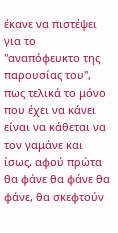έκανε να πιστέψει για το "αναπόφευκτο της παρουσίας του", πως τελικά το μόνο που έχει να κάνει είναι να κάθεται να τον γαμάνε και ίσως, αφού πρώτα θα φάνε θα φάνε θα φάνε, θα σκεφτούν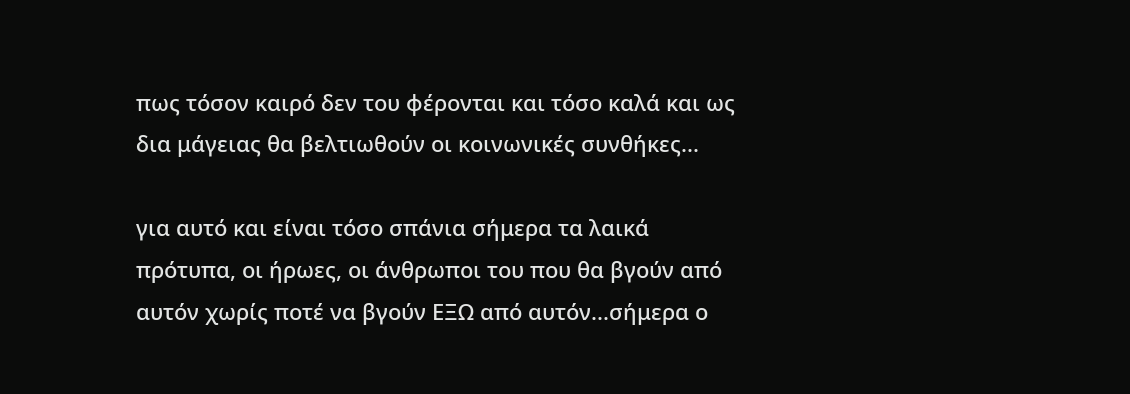πως τόσον καιρό δεν του φέρονται και τόσο καλά και ως δια μάγειας θα βελτιωθούν οι κοινωνικές συνθήκες...

για αυτό και είναι τόσο σπάνια σήμερα τα λαικά πρότυπα, οι ήρωες, οι άνθρωποι του που θα βγούν από αυτόν χωρίς ποτέ να βγούν ΕΞΩ από αυτόν...σήμερα ο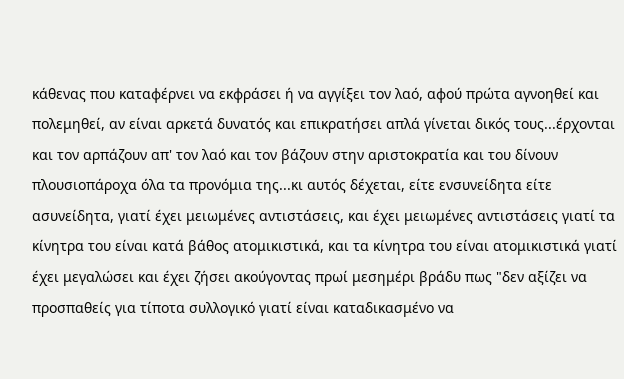κάθενας που καταφέρνει να εκφράσει ή να αγγίξει τον λαό, αφού πρώτα αγνοηθεί και πολεμηθεί, αν είναι αρκετά δυνατός και επικρατήσει απλά γίνεται δικός τους...έρχονται και τον αρπάζουν απ' τον λαό και τον βάζουν στην αριστοκρατία και του δίνουν πλουσιοπάροχα όλα τα προνόμια της...κι αυτός δέχεται, είτε ενσυνείδητα είτε ασυνείδητα, γιατί έχει μειωμένες αντιστάσεις, και έχει μειωμένες αντιστάσεις γιατί τα κίνητρα του είναι κατά βάθος ατομικιστικά, και τα κίνητρα του είναι ατομικιστικά γιατί έχει μεγαλώσει και έχει ζήσει ακούγοντας πρωί μεσημέρι βράδυ πως "δεν αξίζει να προσπαθείς για τίποτα συλλογικό γιατί είναι καταδικασμένο να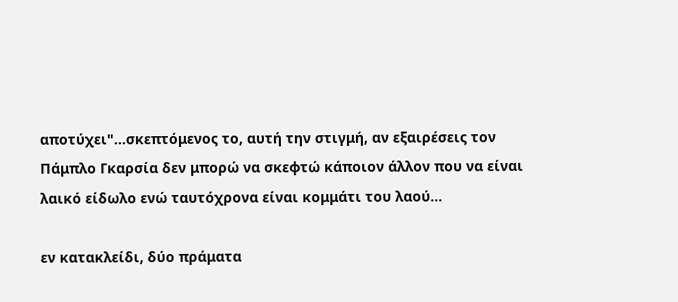αποτύχει"...σκεπτόμενος το, αυτή την στιγμή, αν εξαιρέσεις τον Πάμπλο Γκαρσία δεν μπορώ να σκεφτώ κάποιον άλλον που να είναι λαικό είδωλο ενώ ταυτόχρονα είναι κομμάτι του λαού...

εν κατακλείδι, δύο πράματα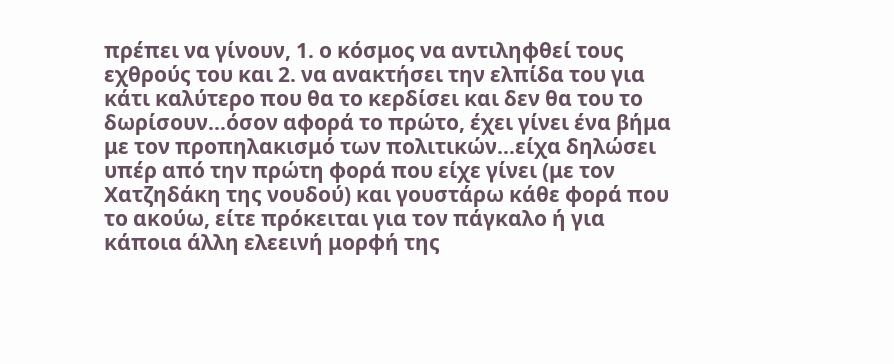πρέπει να γίνουν, 1. ο κόσμος να αντιληφθεί τους εχθρούς του και 2. να ανακτήσει την ελπίδα του για κάτι καλύτερο που θα το κερδίσει και δεν θα του το δωρίσουν...όσον αφορά το πρώτο, έχει γίνει ένα βήμα με τον προπηλακισμό των πολιτικών...είχα δηλώσει υπέρ από την πρώτη φορά που είχε γίνει (με τον Χατζηδάκη της νουδού) και γουστάρω κάθε φορά που το ακούω, είτε πρόκειται για τον πάγκαλο ή για κάποια άλλη ελεεινή μορφή της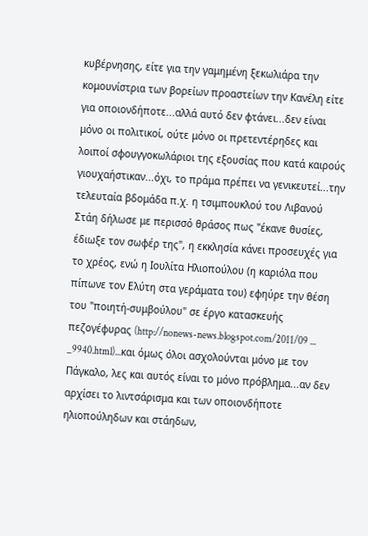κυβέρνησης, είτε για την γαμημένη ξεκωλιάρα την κομουνίστρια των βορείων προαστείων την Κανέλη είτε για οποιονδήποτε...αλλά αυτό δεν φτάνει...δεν είναι μόνο οι πολιτικοί, ούτε μόνο οι πρετεντέρηδες και λοιποί σφουγγοκωλάριοι της εξουσίας που κατά καιρούς γιουχαήστικαν...όχι, το πράμα πρέπει να γενικευτεί...την τελευταία βδομάδα π.χ. η τσιμπουκλού του Λιβανού Στάη δήλωσε με περισσό θράσος πως "έκανε θυσίες, έδιωξε τον σωφέρ της", η εκκλησία κάνει προσευχές για το χρέος, ενώ η Ιουλίτα Ηλιοπούλου (η καριόλα που πίπωνε τον Ελύτη στα γεράματα του) εφηύρε την θέση του "ποιητή-συμβούλου" σε έργο κατασκευής πεζογέφυρας (http://nonews-news.blogspot.com/2011/09 ... _9940.html)...και όμως όλοι ασχολούνται μόνο με τον Πάγκαλο, λες και αυτός είναι το μόνο πρόβλημα...αν δεν αρχίσει το λιντσάρισμα και των οποιονδήποτε ηλιοπούληδων και στάηδων,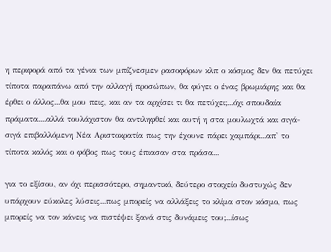η περιφορά από τα γένια των μπίζνεσμεν ρασοφόρων κλπ ο κόσμος δεν θα πετύχει τίποτα παραπάνω από την αλλαγή προσώπων, θα φύγει ο ένας βρωμιάρης και θα έρθει ο άλλος...θα μου πεις, και αν τα αρχίσει τι θα πετύχει;...όχι σπουδαία πράματα....αλλά τουλάχιστον θα αντιληφθεί και αυτή η στα μουλωχτά και σιγά-σιγά επιβαλλόμενη Νέα Αριστοκρατία πως την έχουνε πάρει χαμπάρι...απ' το τίποτα καλός και ο φόβος πως τους έπιασαν στα πράσα...

για το εξίσου, αν όχι περισσότερο, σημαντικό, δεύτερο στοιχείο δυστυχώς δεν υπάρχουν εύκολες λύσεις...πως μπορείς να αλλάξεις το κλίμα στον κόσμο, πως μπορείς να τον κάνεις να πιστέψει ξανά στις δυνάμεις του;...ίσως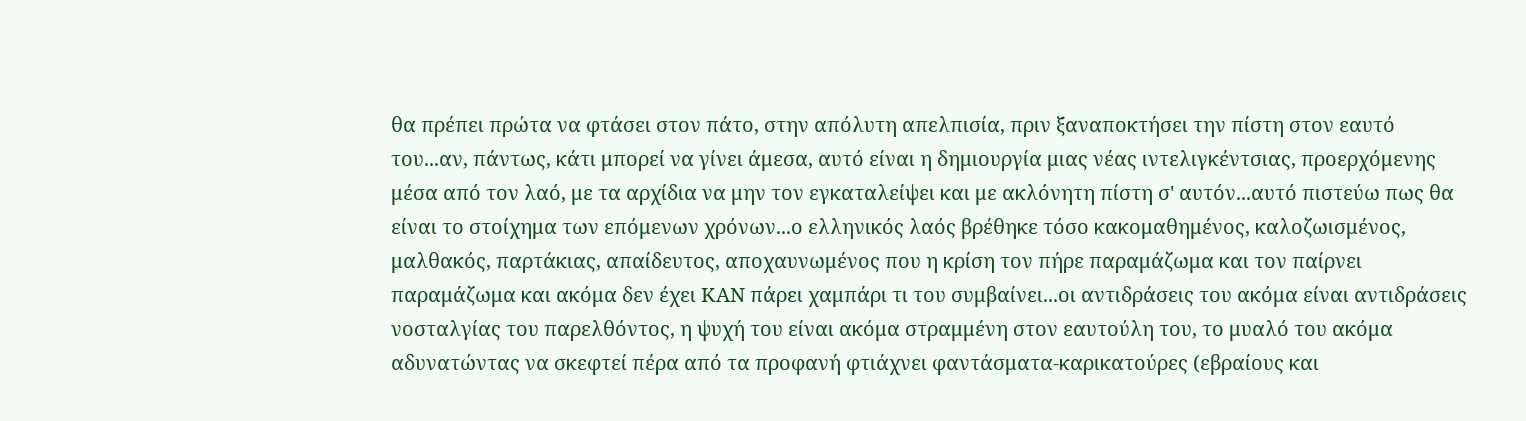θα πρέπει πρώτα να φτάσει στον πάτο, στην απόλυτη απελπισία, πριν ξαναποκτήσει την πίστη στον εαυτό του...αν, πάντως, κάτι μπορεί να γίνει άμεσα, αυτό είναι η δημιουργία μιας νέας ιντελιγκέντσιας, προερχόμενης μέσα από τον λαό, με τα αρχίδια να μην τον εγκαταλείψει και με ακλόνητη πίστη σ' αυτόν...αυτό πιστεύω πως θα είναι το στοίχημα των επόμενων χρόνων...ο ελληνικός λαός βρέθηκε τόσο κακομαθημένος, καλοζωισμένος, μαλθακός, παρτάκιας, απαίδευτος, αποχαυνωμένος που η κρίση τον πήρε παραμάζωμα και τον παίρνει παραμάζωμα και ακόμα δεν έχει ΚΑΝ πάρει χαμπάρι τι του συμβαίνει...οι αντιδράσεις του ακόμα είναι αντιδράσεις νοσταλγίας του παρελθόντος, η ψυχή του είναι ακόμα στραμμένη στον εαυτούλη του, το μυαλό του ακόμα αδυνατώντας να σκεφτεί πέρα από τα προφανή φτιάχνει φαντάσματα-καρικατούρες (εβραίους και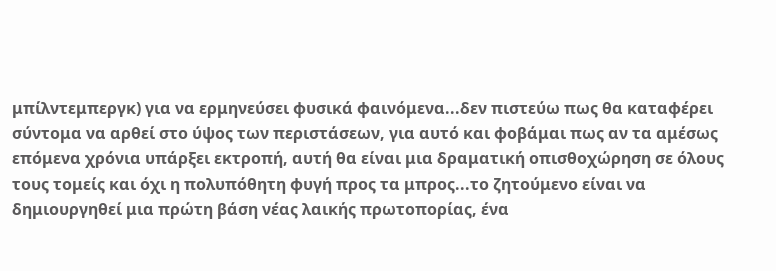μπίλντεμπεργκ) για να ερμηνεύσει φυσικά φαινόμενα...δεν πιστεύω πως θα καταφέρει σύντομα να αρθεί στο ύψος των περιστάσεων, για αυτό και φοβάμαι πως αν τα αμέσως επόμενα χρόνια υπάρξει εκτροπή, αυτή θα είναι μια δραματική οπισθοχώρηση σε όλους τους τομείς και όχι η πολυπόθητη φυγή προς τα μπρος...το ζητούμενο είναι να δημιουργηθεί μια πρώτη βάση νέας λαικής πρωτοπορίας, ένα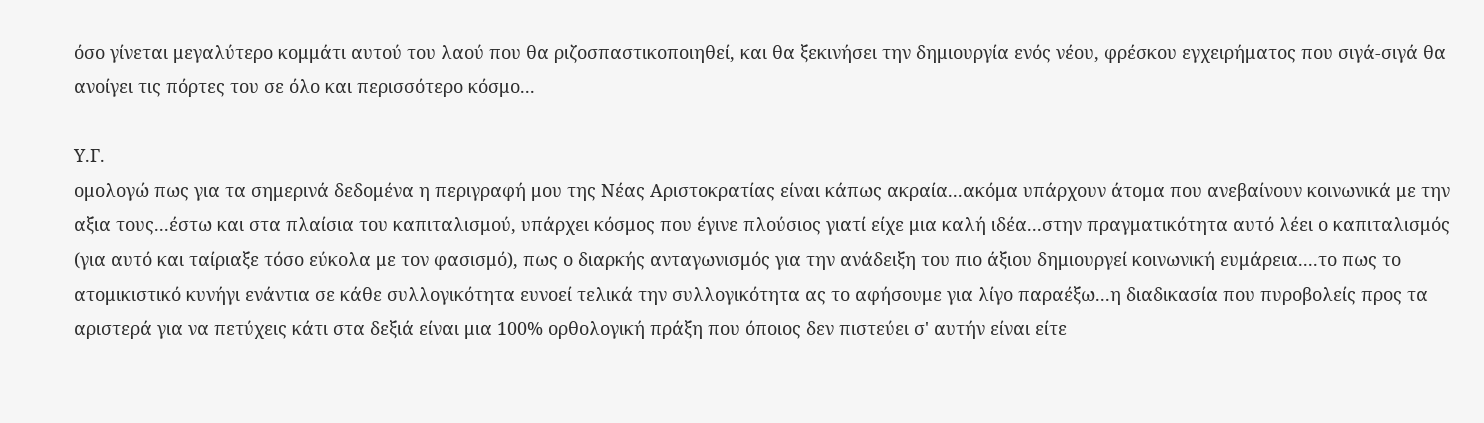όσο γίνεται μεγαλύτερο κομμάτι αυτού του λαού που θα ριζοσπαστικοποιηθεί, και θα ξεκινήσει την δημιουργία ενός νέου, φρέσκου εγχειρήματος που σιγά-σιγά θα ανοίγει τις πόρτες του σε όλο και περισσότερο κόσμο...

Υ.Γ.
ομολογώ πως για τα σημερινά δεδομένα η περιγραφή μου της Νέας Αριστοκρατίας είναι κάπως ακραία...ακόμα υπάρχουν άτομα που ανεβαίνουν κοινωνικά με την αξια τους...έστω και στα πλαίσια του καπιταλισμού, υπάρχει κόσμος που έγινε πλούσιος γιατί είχε μια καλή ιδέα...στην πραγματικότητα αυτό λέει ο καπιταλισμός (για αυτό και ταίριαξε τόσο εύκολα με τον φασισμό), πως ο διαρκής ανταγωνισμός για την ανάδειξη του πιο άξιου δημιουργεί κοινωνική ευμάρεια....το πως το ατομικιστικό κυνήγι ενάντια σε κάθε συλλογικότητα ευνοεί τελικά την συλλογικότητα ας το αφήσουμε για λίγο παραέξω...η διαδικασία που πυροβολείς προς τα αριστερά για να πετύχεις κάτι στα δεξιά είναι μια 100% ορθολογική πράξη που όποιος δεν πιστεύει σ' αυτήν είναι είτε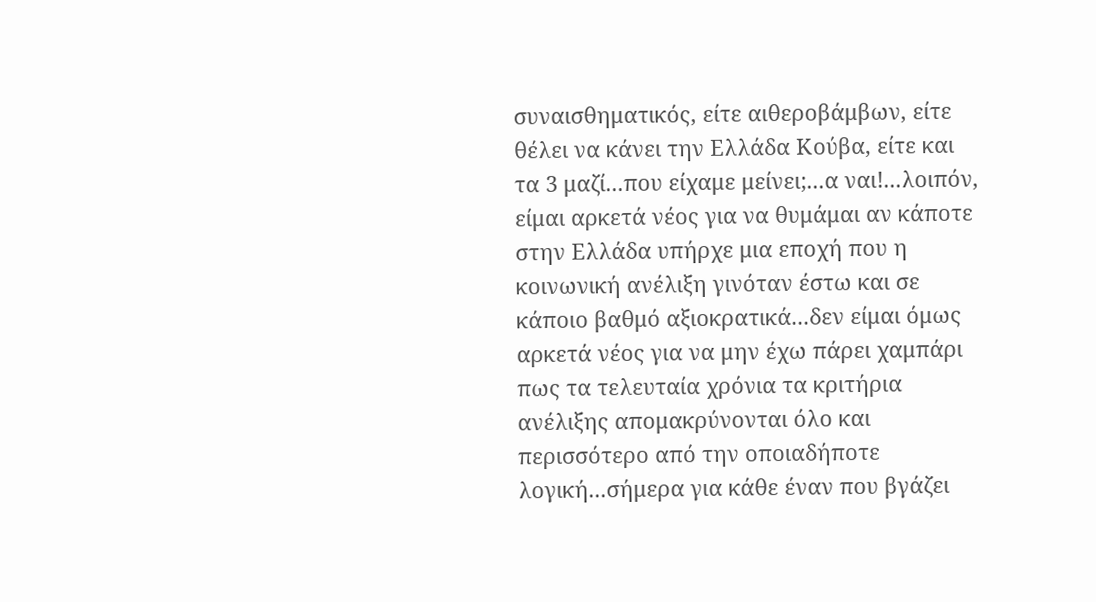συναισθηματικός, είτε αιθεροβάμβων, είτε θέλει να κάνει την Ελλάδα Κούβα, είτε και τα 3 μαζί...που είχαμε μείνει;...α ναι!...λοιπόν, είμαι αρκετά νέος για να θυμάμαι αν κάποτε στην Ελλάδα υπήρχε μια εποχή που η κοινωνική ανέλιξη γινόταν έστω και σε κάποιο βαθμό αξιοκρατικά...δεν είμαι όμως αρκετά νέος για να μην έχω πάρει χαμπάρι πως τα τελευταία χρόνια τα κριτήρια ανέλιξης απομακρύνονται όλο και περισσότερο από την οποιαδήποτε λογική...σήμερα για κάθε έναν που βγάζει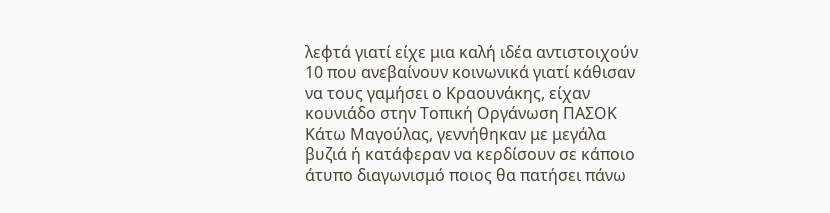λεφτά γιατί είχε μια καλή ιδέα αντιστοιχούν 10 που ανεβαίνουν κοινωνικά γιατί κάθισαν να τους γαμήσει ο Κραουνάκης, είχαν κουνιάδο στην Τοπική Οργάνωση ΠΑΣΟΚ Κάτω Μαγούλας, γεννήθηκαν με μεγάλα βυζιά ή κατάφεραν να κερδίσουν σε κάποιο άτυπο διαγωνισμό ποιος θα πατήσει πάνω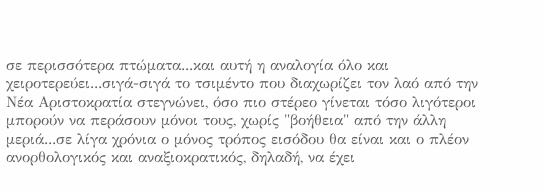σε περισσότερα πτώματα...και αυτή η αναλογία όλο και χειροτερεύει...σιγά-σιγά το τσιμέντο που διαχωρίζει τον λαό από την Νέα Αριστοκρατία στεγνώνει, όσο πιο στέρεο γίνεται τόσο λιγότεροι μπορούν να περάσουν μόνοι τους, χωρίς "βοήθεια" από την άλλη μεριά...σε λίγα χρόνια ο μόνος τρόπος εισόδου θα είναι και ο πλέον ανορθολογικός και αναξιοκρατικός, δηλαδή, να έχει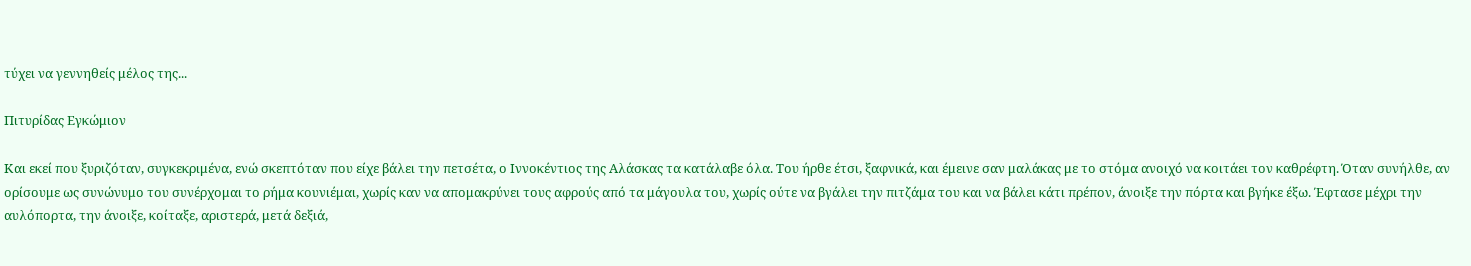τύχει να γεννηθείς μέλος της...

Πιτυρίδας Εγκώμιον

Και εκεί που ξυριζόταν, συγκεκριμένα, ενώ σκεπτόταν που είχε βάλει την πετσέτα, ο Ιννοκέντιος της Αλάσκας τα κατάλαβε όλα. Του ήρθε έτσι, ξαφνικά, και έμεινε σαν μαλάκας με το στόμα ανοιχό να κοιτάει τον καθρέφτη. Όταν συνήλθε, αν ορίσουμε ως συνώνυμο του συνέρχομαι το ρήμα κουνιέμαι, χωρίς καν να απομακρύνει τους αφρούς από τα μάγουλα του, χωρίς ούτε να βγάλει την πιτζάμα του και να βάλει κάτι πρέπον, άνοιξε την πόρτα και βγήκε έξω. Έφτασε μέχρι την αυλόπορτα, την άνοιξε, κοίταξε, αριστερά, μετά δεξιά,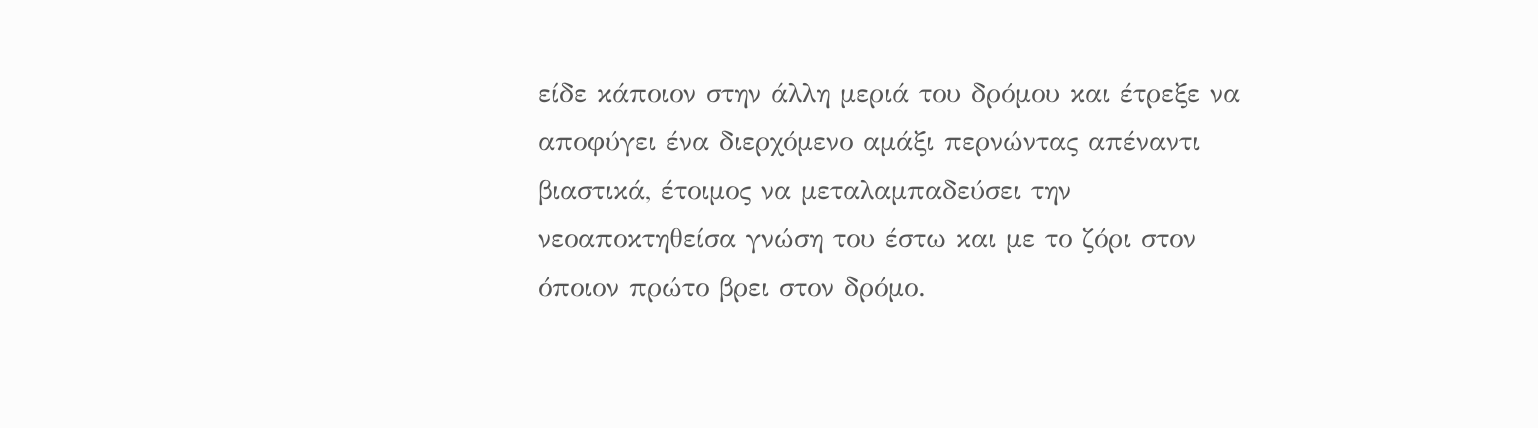είδε κάποιον στην άλλη μεριά του δρόμου και έτρεξε να αποφύγει ένα διερχόμενο αμάξι περνώντας απέναντι βιαστικά, έτοιμος να μεταλαμπαδεύσει την νεοαποκτηθείσα γνώση του έστω και με το ζόρι στον όποιον πρώτο βρει στον δρόμο.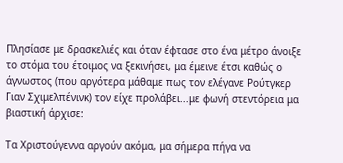Πλησίασε με δρασκελιές και όταν έφτασε στο ένα μέτρο άνοιξε το στόμα του έτοιμος να ξεκινήσει, μα έμεινε έτσι καθώς ο άγνωστος (που αργότερα μάθαμε πως τον ελέγανε Ρούτγκερ Γιαν Σχιμελπένινκ) τον είχε προλάβει...με φωνή στεντόρεια μα βιαστική άρχισε:

Τα Χριστούγεννα αργούν ακόμα, μα σήμερα πήγα να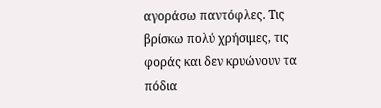αγοράσω παντόφλες. Τις βρίσκω πολύ χρήσιμες, τις φοράς και δεν κρυώνουν τα πόδια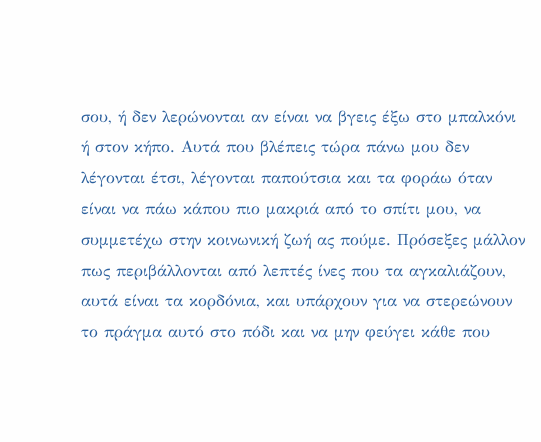σου, ή δεν λερώνονται αν είναι να βγεις έξω στο μπαλκόνι ή στον κήπο. Αυτά που βλέπεις τώρα πάνω μου δεν λέγονται έτσι, λέγονται παπούτσια και τα φοράω όταν είναι να πάω κάπου πιο μακριά από το σπίτι μου, να συμμετέχω στην κοινωνική ζωή ας πούμε. Πρόσεξες μάλλον πως περιβάλλονται από λεπτές ίνες που τα αγκαλιάζουν, αυτά είναι τα κορδόνια, και υπάρχουν για να στερεώνουν το πράγμα αυτό στο πόδι και να μην φεύγει κάθε που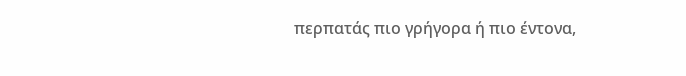περπατάς πιο γρήγορα ή πιο έντονα,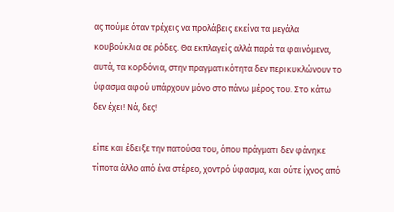ας πούμε όταν τρέχεις να προλάβεις εκείνα τα μεγάλα κουβούκλια σε ρόδες. Θα εκπλαγείς αλλά παρά τα φαινόμενα, αυτά, τα κορδόνια, στην πραγματικότητα δεν περικυκλώνουν το ύφασμα αφού υπάρχουν μόνο στο πάνω μέρος του. Στο κάτω δεν έχει! Νά, δες!

είπε και έδειξε την πατούσα του, όπου πράγματι δεν φάνηκε τίποτα άλλο από ένα στέρεο, χοντρό ύφασμα, και ούτε ίχνος από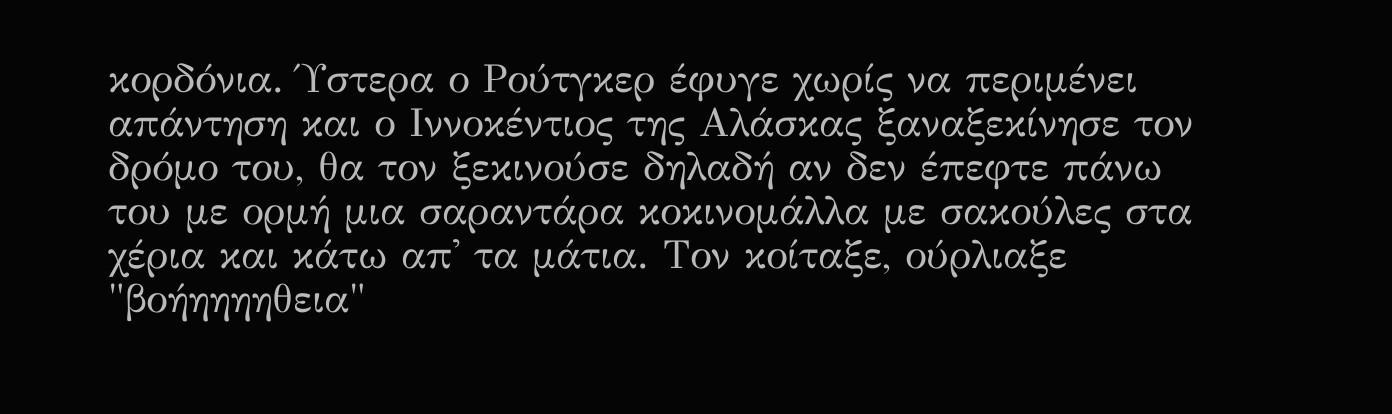κορδόνια. Ύστερα ο Ρούτγκερ έφυγε χωρίς να περιμένει απάντηση και ο Ιννοκέντιος της Αλάσκας ξαναξεκίνησε τον δρόμο του, θα τον ξεκινούσε δηλαδή αν δεν έπεφτε πάνω του με ορμή μια σαραντάρα κοκινομάλλα με σακούλες στα χέρια και κάτω απ' τα μάτια. Τον κοίταξε, ούρλιαξε "βοήηηηηθεια"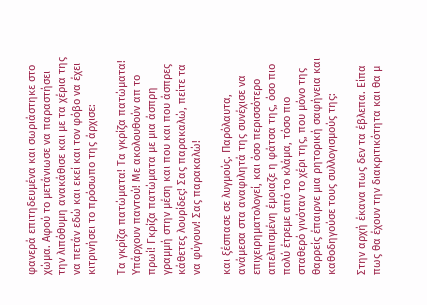φανερά επιτηδευμένα και σωριάστηκε στο χώμα. Αφού το μετάνιωσε να παραστήσει την λιπόθυμη ανακάθισε και με τα χέρια της να πετάν εδώ και εκεί και τον φόβο να έχει κιτρινήσει το πρόσωπο της άρχισε:

Τα γκρίζα πατώματα! Τα γκρίζα πατώματα! Υπάρχουν παντού! Με ακολουθούν απ το πρωί! Γκρίζα πατώματα με μια άσπρη γραμμή στην μέση και που και που άσπρες κάθετες λουρίδες! Σας παρακαλώ, πείτε τα να φύγουν! Σας παρακαλώ!

και ξέσπασε σε λυγμούς. Παρόλαυτα, ανάμεσα στα αναφιλητά της συνέχισε να επιχειρηματολογεί, και όσο περισσότερο απελπισμένη έμοιαζε η φάτσα της, όσο πιο πολύ έτρεμε από το κλάμα, τόσο πιο σταθερό γινόταν το χέρι της, που μόνο της θαρρείς έπαιρνε μια ρητορική σαφήνεια και καθοδηγούσε τους συλλογισμούς της:

Στην αρχή έκανα πως δεν τα έβλεπα. Είπα πως θα έχουν την διακριτικότητα και θα μ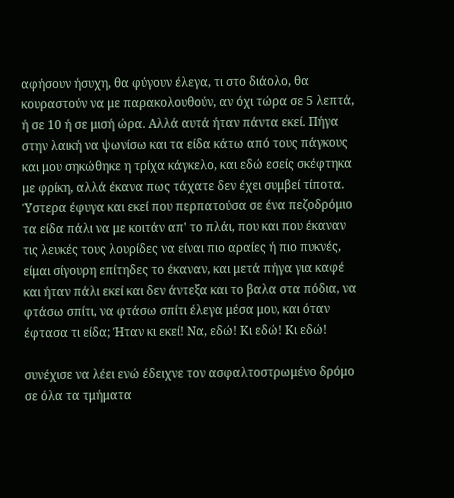αφήσουν ήσυχη, θα φύγουν έλεγα, τι στο διάολο, θα κουραστούν να με παρακολουθούν, αν όχι τώρα σε 5 λεπτά, ή σε 10 ή σε μισή ώρα. Αλλά αυτά ήταν πάντα εκεί. Πήγα στην λαική να ψωνίσω και τα είδα κάτω από τους πάγκους και μου σηκώθηκε η τρίχα κάγκελο, και εδώ εσείς σκέφτηκα με φρίκη, αλλά έκανα πως τάχατε δεν έχει συμβεί τίποτα. Ύστερα έφυγα και εκεί που περπατούσα σε ένα πεζοδρόμιο τα είδα πάλι να με κοιτάν απ' το πλάι, που και που έκαναν τις λευκές τους λουρίδες να είναι πιο αραίες ή πιο πυκνές, είμαι σίγουρη επίτηδες το έκαναν, και μετά πήγα για καφέ και ήταν πάλι εκεί και δεν άντεξα και το βαλα στα πόδια, να φτάσω σπίτι, να φτάσω σπίτι έλεγα μέσα μου, και όταν έφτασα τι είδα; Ήταν κι εκεί! Να, εδώ! Κι εδώ! Κι εδώ!

συνέχισε να λέει ενώ έδειχνε τον ασφαλτοστρωμένο δρόμο σε όλα τα τμήματα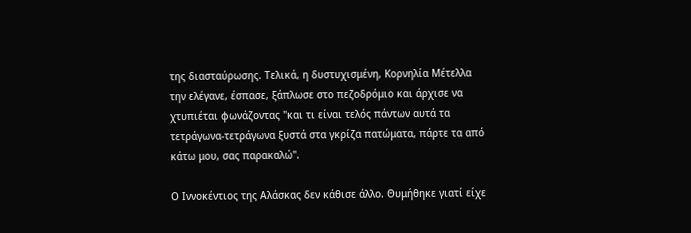της διασταύρωσης. Τελικά, η δυστυχισμένη, Κορνηλία Μέτελλα την ελέγανε, έσπασε, ξάπλωσε στο πεζοδρόμιο και άρχισε να χτυπιέται φωνάζοντας "και τι είναι τελός πάντων αυτά τα τετράγωνα-τετράγωνα ξυστά στα γκρίζα πατώματα, πάρτε τα από κάτω μου, σας παρακαλώ".

Ο Ιννοκέντιος της Αλάσκας δεν κάθισε άλλο. Θυμήθηκε γιατί είχε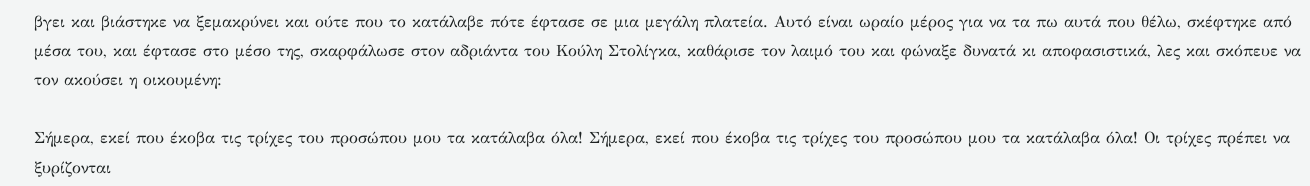βγει και βιάστηκε να ξεμακρύνει και ούτε που το κατάλαβε πότε έφτασε σε μια μεγάλη πλατεία. Αυτό είναι ωραίο μέρος για να τα πω αυτά που θέλω, σκέφτηκε από μέσα του, και έφτασε στο μέσο της, σκαρφάλωσε στον αδριάντα του Κούλη Στολίγκα, καθάρισε τον λαιμό του και φώναξε δυνατά κι αποφασιστικά, λες και σκόπευε να τον ακούσει η οικουμένη:

Σήμερα, εκεί που έκοβα τις τρίχες του προσώπου μου τα κατάλαβα όλα! Σήμερα, εκεί που έκοβα τις τρίχες του προσώπου μου τα κατάλαβα όλα! Οι τρίχες πρέπει να ξυρίζονται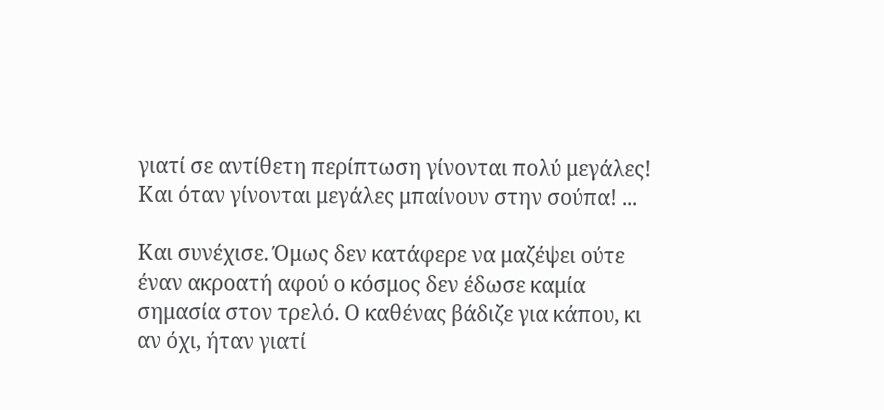γιατί σε αντίθετη περίπτωση γίνονται πολύ μεγάλες! Και όταν γίνονται μεγάλες μπαίνουν στην σούπα! ...

Και συνέχισε. Όμως δεν κατάφερε να μαζέψει ούτε έναν ακροατή αφού ο κόσμος δεν έδωσε καμία σημασία στον τρελό. Ο καθένας βάδιζε για κάπου, κι αν όχι, ήταν γιατί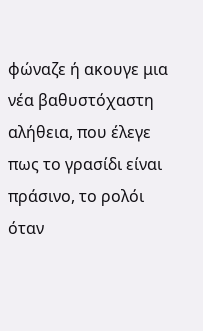φώναζε ή ακουγε μια νέα βαθυστόχαστη αλήθεια, που έλεγε πως το γρασίδι είναι πράσινο, το ρολόι όταν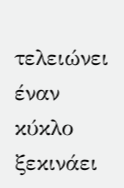τελειώνει έναν κύκλο ξεκινάει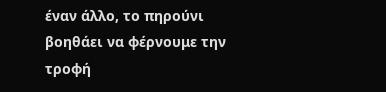έναν άλλο, το πηρούνι βοηθάει να φέρνουμε την τροφή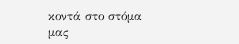κοντά στο στόμα μας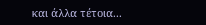και άλλα τέτοια...